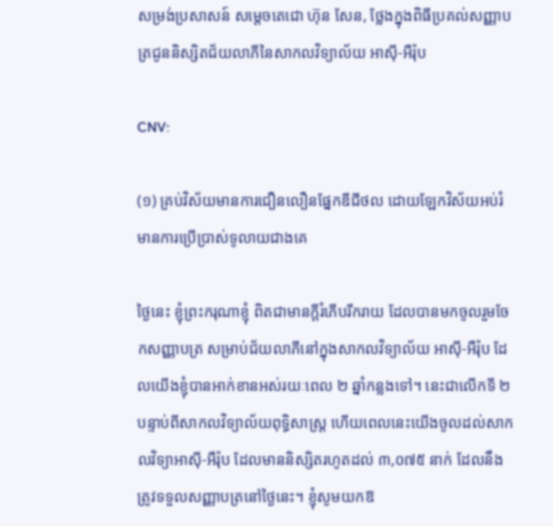សម្រង់ប្រសាសន៍ សម្តេចតេជោ ហ៊ុន សែន, ថ្លែងក្នុងពិធីប្រគល់សញ្ញាបត្រជូននិស្សិតជ័យលាភីនៃសាកលវិទ្យាល័យ អាស៊ី-អឺរ៉ុប

CNV:

(១) គ្រប់វិស័យមានការជឿនលឿនផ្នែកឌីជីថល ដោយឡែកវិស័យអប់រំមានការប្រើប្រាស់ទូលាយជាងគេ

ថ្ងៃនេះ ខ្ញុំព្រះករុណាខ្ញុំ ពិតជាមានក្ដីរំភើបរីករាយ ដែលបានមកចូលរួមចែកសញ្ញាបត្រ សម្រាប់ជ័យលាភីនៅក្នុងសាកលវិទ្យាល័យ អាស៊ី-អឺរ៉ុប ដែលយើងខ្ញុំបានអាក់ខានអស់រយៈពេល ២ ឆ្នាំកន្លងទៅ។ នេះជាលើកទី ២ បន្ទាប់ពីសាកលវិទ្យាល័យពុទ្ធិសាស្ដ្រ ហើយពេលនេះយើងចូលដល់សាកលវិទ្យាអាស៊ី-អឺរ៉ុប ដែលមាននិស្សិតរហូតដល់ ៣,០៧៥ នាក់ ដែលនឹងត្រូវទទួលសញ្ញាបត្រនៅថ្ងៃនេះ។ ខ្ញុំសូមយកឱ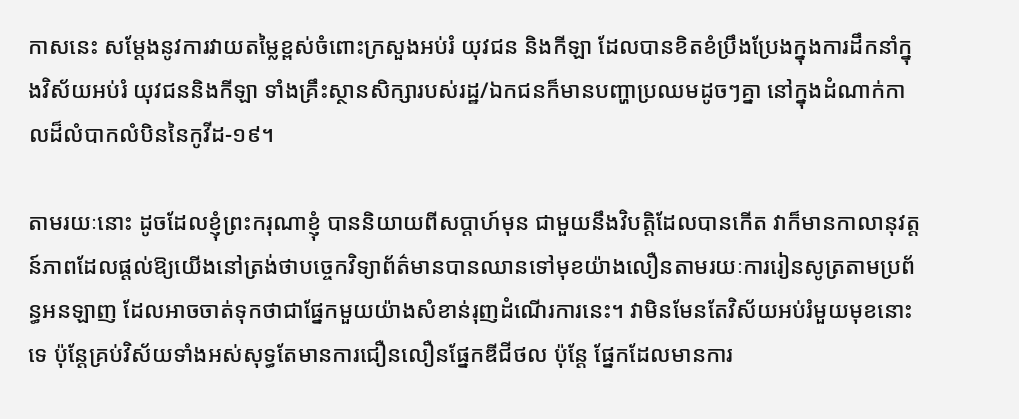កាសនេះ សម្ដែងនូវការវាយតម្លៃខ្ពស់ចំពោះក្រសួងអប់រំ យុវជន និងកីឡា ដែលបានខិតខំប្រឹងប្រែងក្នុងការដឹកនាំក្នុងវិស័យអប់រំ យុវជននិងកីឡា ទាំងគ្រឹះស្ថានសិក្សារបស់រដ្ឋ/ឯកជនក៏មានបញ្ហាប្រឈមដូចៗគ្នា នៅក្នុងដំណាក់កាលដ៏លំបាកលំបិននៃកូវីដ-១៩។

តាមរយៈនោះ ដូចដែលខ្ញុំព្រះករុណាខ្ញុំ បាននិយាយពីសប្ដាហ៍មុន ជាមួយនឹងវិបត្ដិដែលបានកើត វាក៏មានកាលានុវត្ដន៍ភាពដែលផ្ដល់ឱ្យយើងនៅត្រង់ថាបច្ចេកវិទ្យាព័ត៌មានបានឈានទៅមុខយ៉ាងលឿនតាមរយៈការរៀនសូត្រតាមប្រព័ន្ធអនឡាញ ដែលអាចចាត់ទុកថាជាផ្នែកមួយយ៉ាងសំខាន់រុញដំណើរការនេះ។ វាមិនមែនតែវិស័យអប់រំមួយមុខនោះទេ ប៉ុន្ដែគ្រប់វិស័យទាំងអស់សុទ្ធតែមានការជឿនលឿនផ្នែកឌីជីថល ប៉ុន្ដែ ផ្នែកដែលមានការ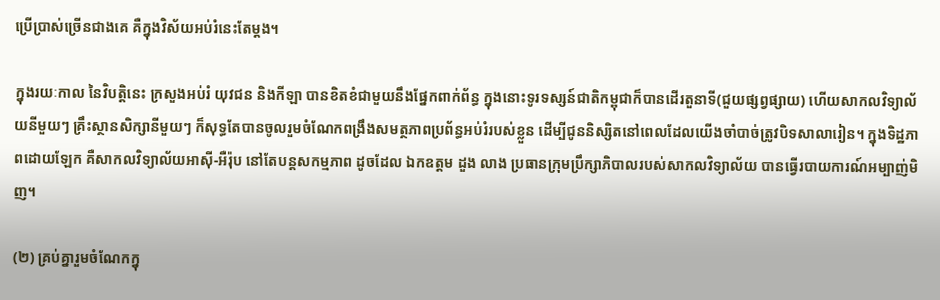ប្រើប្រាស់ច្រើនជាងគេ គឺក្នុងវិស័យអប់រំនេះតែម្ដង។

ក្នុងរយៈកាល នៃវិបត្ដិនេះ ក្រសួងអប់រំ យុវជន និងកីឡា បានខិតខំជាមួយនឹងផ្នែកពាក់ព័ន្ធ ក្នុងនោះទូរទស្សន៍ជាតិកម្ពុជាក៏បានដើរតួនាទី(ជួយផ្សព្វផ្សាយ) ហើយសាកលវិទ្យាល័យនីមួយៗ គ្រឹះស្ថានសិក្សានីមួយៗ ក៏សុទ្ធតែបានចូលរួមចំណែកពង្រឹងសមត្ថភាពប្រព័ន្ធអប់រំរបស់ខ្លួន ដើម្បីជូននិស្សិតនៅពេលដែលយើងចាំបាច់ត្រូវបិទសាលារៀន។ ក្នុងទិដ្ឋភាពដោយឡែក គឺសាកលវិទ្យាល័យអាស៊ី-អឺរ៉ុប នៅតែបន្ដសកម្មភាព ដូចដែល ឯកឧត្តម ដួង លាង ប្រធានក្រុមប្រឹក្សាភិបាលរបស់សាកលវិទ្យាល័យ បានធ្វើរបាយការណ៍អម្បាញ់មិញ។

(២) គ្រប់គ្នារួមចំណែកក្នុ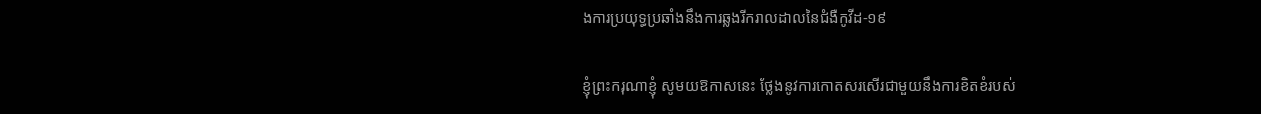ងការប្រយុទ្ធប្រឆាំងនឹងការឆ្លងរីករាលដាលនៃជំងឺកូវីដ-១៩

ខ្ញុំព្រះករុណាខ្ញុំ សូមយឱកាសនេះ ថ្លែងនូវការកោតសរសើរជាមួយនឹងការខិតខំរបស់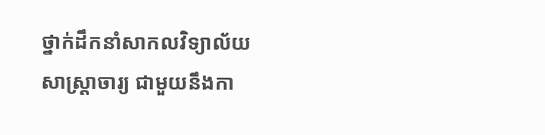ថ្នាក់ដឹកនាំសាកលវិទ្យាល័យ សាស្ដ្រាចារ្យ ជាមួយនឹងកា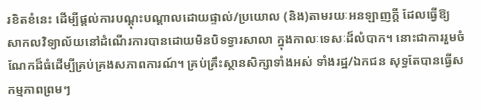រខិតខំនេះ ដើម្បីផ្ដល់ការបណ្ដុះបណ្ដាលដោយផ្ទាល់/ប្រយោល (និង)តាមរយៈអនឡាញក្ដី ដែលធ្វើឱ្យសាកលវិទ្យាល័យនៅដំណើរការបានដោយមិនបិទទ្វារសាលា ក្នុងកាលៈទេសៈដ៏លំបាក។ នោះជាការរួមចំណែកដ៏ធំដើម្បីគ្រប់គ្រងសភាពការណ៍។ គ្រប់គ្រឹះស្ថានសិក្សាទាំងអស់ ទាំងរដ្ឋ/ឯកជន សុទ្ធតែបានធ្វើសកម្មភាពព្រមៗ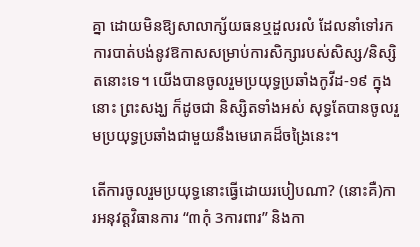គ្នា ដោយមិនឱ្យសាលាក្ស័យធនឬដួលរលំ ដែលនាំទៅរកការបាត់បង់នូវឱកាសសម្រាប់ការសិក្សារបស់សិស្ស/និស្សិតនោះទេ។ យើងបានចូលរួមប្រយុទ្ធប្រឆាំងកូវីដ-១៩ ក្នុងនោះ ព្រះសង្ឃ ក៏ដូចជា និស្សិតទាំងអស់ សុទ្ធតែបានចូលរួមប្រយុទ្ធប្រឆាំងជាមួយនឹងមេរោគដ៏ចង្រៃនេះ។

តើការចូលរួមប្រយុទ្ធនោះធ្វើដោយរបៀបណា? (នោះគឺ)ការអនុវត្ដវិធានការ “៣កុំ 3ការពារ” និងកា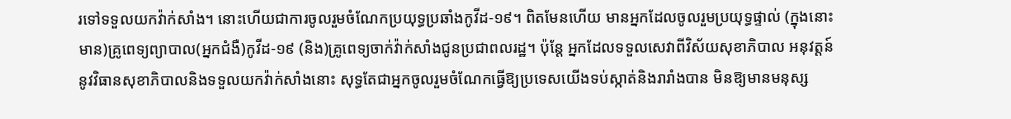រទៅទទួលយកវ៉ាក់សាំង។ នោះហើយជាការចូលរួមចំណែកប្រយុទ្ធប្រឆាំងកូវីដ-១៩។ ពិតមែនហើយ មានអ្នកដែលចូលរួមប្រយុទ្ធផ្ទាល់ (ក្នុងនោះមាន)គ្រូពេទ្យព្យាបាល(អ្នកជំងឺ)កូវីដ-១៩ (និង)គ្រូពេទ្យចាក់វ៉ាក់សាំងជូនប្រជាពលរដ្ឋ។ ប៉ុន្ដែ អ្នកដែលទទួលសេវាពីវិស័យសុខាភិបាល អនុវត្ដន៍នូវវិធានសុខាភិបាលនិងទទួលយកវ៉ាក់សាំងនោះ សុទ្ធតែជាអ្នកចូលរួមចំណែកធ្វើឱ្យប្រទេសយើងទប់ស្កាត់និងរារាំងបាន មិនឱ្យមានមនុស្ស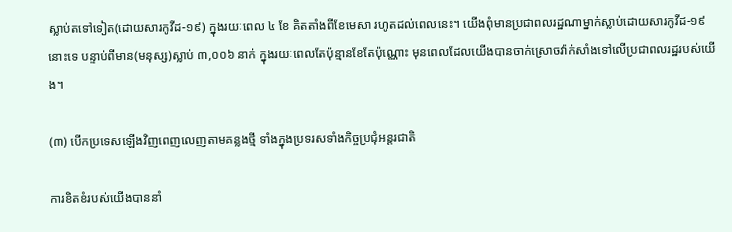ស្លាប់តទៅទៀត(ដោយសារកូវីដ-១៩) ក្នុងរយៈពេល ៤ ខែ គិតតាំងពីខែមេសា រហូតដល់ពេលនេះ។ យើងពុំមានប្រជាពលរដ្ឋណាម្នាក់ស្លាប់ដោយសារកូវីដ-១៩ នោះទេ បន្ទាប់ពីមាន(មនុស្ស)ស្លាប់ ៣,០០៦ នាក់ ក្នុងរយៈពេលតែប៉ុន្មានខែតែប៉ុណ្ណោះ មុនពេលដែលយើងបានចាក់ស្រោចវ៉ាក់សាំងទៅលើប្រជាពលរដ្ឋរបស់យើង។

(៣) បើកប្រទេសឡើងវិញពេញលេញតាមគន្លងថ្មី ទាំងក្នុងប្រទរសទាំងកិច្ចប្រជុំអន្តរជាតិ

ការខិតខំរបស់យើងបាននាំ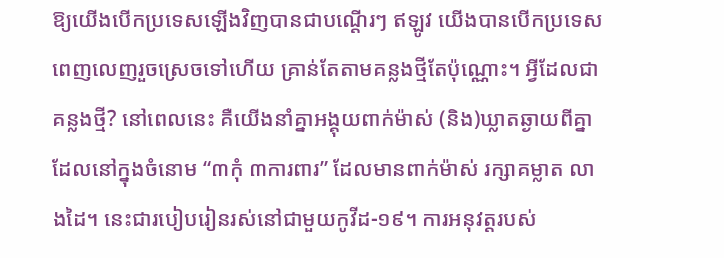ឱ្យយើងបើកប្រទេសឡើងវិញបានជាបណ្ដើរៗ ឥឡូវ យើងបានបើកប្រទេសពេញលេញរួចស្រេចទៅហើយ គ្រាន់តែតាមគន្លងថ្មីតែប៉ុណ្ណោះ។ អ្វីដែលជាគន្លងថ្មី? នៅពេលនេះ គឺយើងនាំគ្នាអង្គុយពាក់ម៉ាស់ (និង)ឃ្លាតឆ្ងាយពីគ្នា ដែលនៅក្នុងចំនោម “៣កុំ ៣ការពារ” ដែលមានពាក់ម៉ាស់ រក្សាគម្លាត លាងដៃ។ នេះជារបៀបរៀនរស់នៅជាមួយកូវីដ-១៩។ ការអនុវត្ដរបស់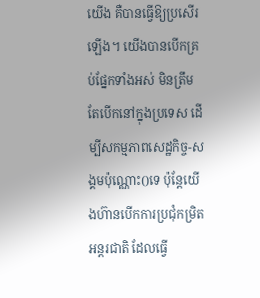យើង គឺបានធ្វើឱ្យប្រសើរឡើង។ យើងបានបើកគ្រប់ផ្នែកទាំងអស់ មិនត្រឹមតែបើកនៅក្នុងប្រទេស ដើម្បីសកម្មភាពសេដ្ឋកិច្ច-សង្គមប៉ុណ្ណោះ()ទេ ប៉ុន្ដែយើងហ៊ានបើកការប្រជុំកម្រិតអន្ដរជាតិ ដែលធ្វើ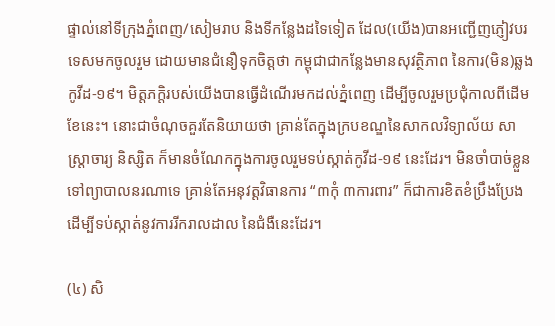ផ្ទាល់នៅទីក្រុងភ្នំពេញ/សៀមរាប និងទីកន្លែងដទៃទៀត ដែល(យើង)បានអញ្ជើញភ្ញៀវបរទេសមកចូលរួម ដោយមានជំនឿទុកចិត្តថា កម្ពុជាជាកន្លែងមានសុវត្ថិភាព នៃការ(មិន)ឆ្លងកូវីដ-១៩។ មិត្តភក្ដិរបស់យើងបានធ្វើដំណើរមកដល់ភ្នំពេញ ដើម្បីចូលរួមប្រជុំកាលពីដើមខែនេះ។ នោះជាចំណុចគួរតែនិយាយថា គ្រាន់តែក្នុងក្របខណ្ឌនៃសាកលវិទ្យាល័យ សាស្ដ្រាចារ្យ និស្សិត ក៏មានចំណែកក្នុងការចូលរួមទប់ស្កាត់កូវីដ-១៩ នេះដែរ។ មិនចាំបាច់ខ្លួនទៅព្យាបាលនរណាទេ គ្រាន់តែអនុវត្ដវិធានការ “៣កុំ ៣ការពារ” ក៏ជាការខិតខំប្រឹងប្រែង ដើម្បីទប់ស្កាត់នូវការរីករាលដាល នៃជំងឺនេះដែរ។

(៤) សិ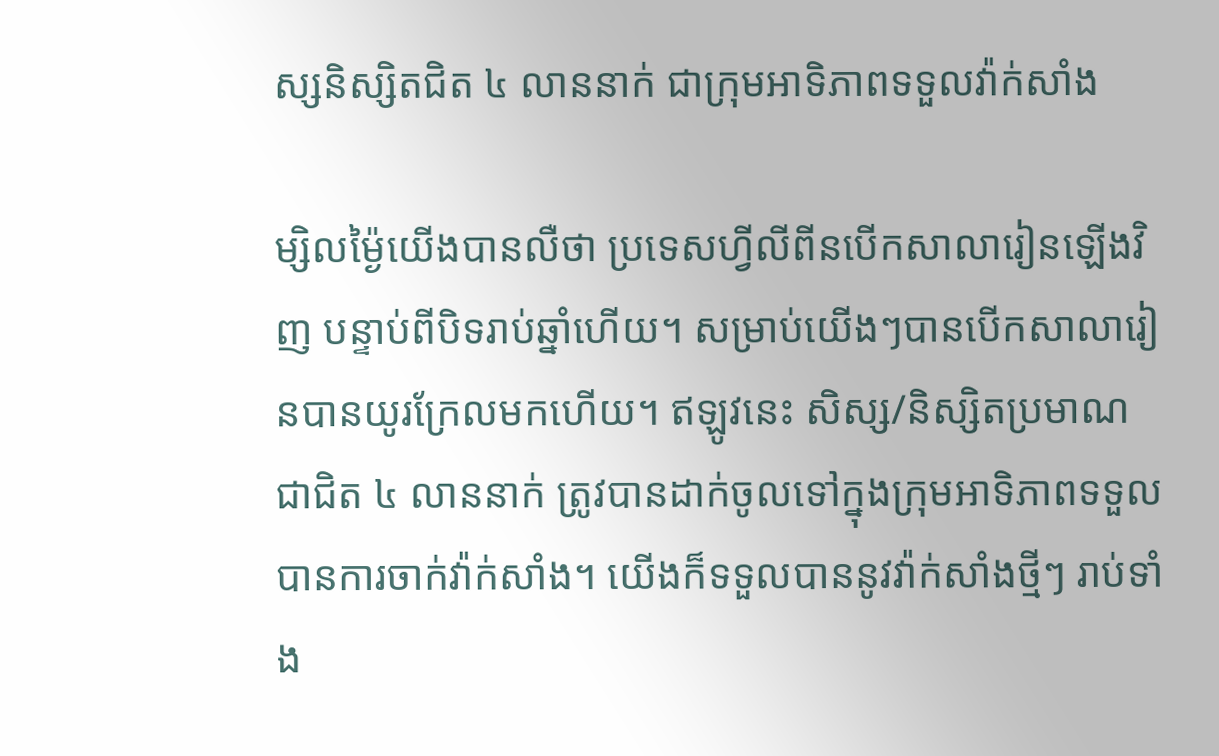ស្សនិស្សិតជិត ៤ លាននាក់ ជាក្រុមអាទិភាពទទួលវ៉ាក់សាំង

ម្សិលម្ង៉ៃយើងបានលឺថា ប្រទេសហ្វីលីពីនបើកសាលារៀនឡើងវិញ បន្ទាប់ពីបិទរាប់ឆ្នាំហើយ។ សម្រាប់យើងៗបានបើកសាលារៀនបានយូរក្រែលមកហើយ។ ឥឡូវនេះ សិស្ស/និស្សិតប្រមាណជាជិត ៤ លាននាក់ ត្រូវបានដាក់ចូលទៅក្នុងក្រុមអាទិភាពទទួលបានការចាក់វ៉ាក់សាំង។ យើងក៏ទទួលបាននូវវ៉ាក់សាំងថ្មីៗ រាប់ទាំង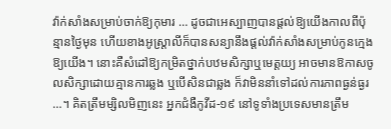វ៉ាក់សាំងសម្រាប់ចាក់ឱ្យកុមារ … ដូចជាអេស្បាញបានផ្តល់ឱ្យយើងកាលពីប៉ុន្មានថ្ងៃមុន ហើយខាងអូស្ត្រាលីក៏បានសន្យានឹងផ្តល់វ៉ាក់សាំងសម្រាប់កូនក្មេងឱ្យយើង។ នោះគឺសំដៅឱ្យកម្រិតថ្នាក់បឋមសិក្សាឬមេត្តយ្យ អាចមានឱកាសចូលសិក្សាដោយគ្មានការឆ្លង ឬបើសិនជាឆ្លង ក៏វាមិននាំទៅដល់ការភាពធ្ងន់ធ្ងរ …។ គិតត្រឹមម្សិលមិញនេះ អ្នកជំងឺកូវីដ-១៩ នៅទូទាំងប្រទេសមានត្រឹម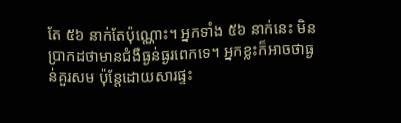តែ ៥៦ នាក់តែប៉ុណ្ណោះ។ អ្នកទាំង ៥៦ នាក់នេះ មិនប្រាកដថាមានជំងឺធ្ងន់ធ្ងរពេកទេ។ អ្នកខ្លះក៏អាចថាធ្ងន់គួរសម ប៉ុន្តែដោយសារផ្ទះ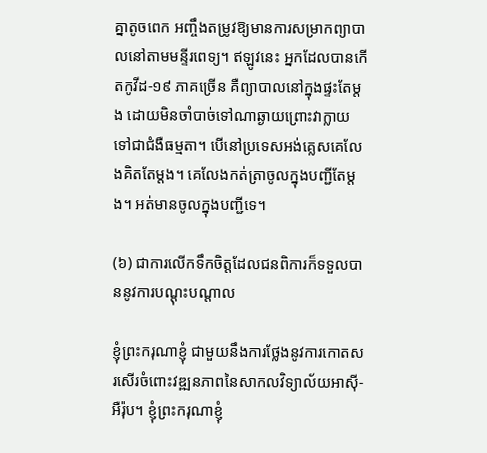គ្នាតូចពេក អញ្ចឹងតម្រូវឱ្យមានការសម្រាកព្យាបាលនៅតាមមន្ទីរពេទ្យ។ ឥឡូវនេះ អ្នកដែលបានកើតកូវីដ-១៩ ភាគច្រើន គឺព្យាបាលនៅក្នុងផ្ទះតែម្តង ដោយមិនចាំបាច់ទៅណាឆ្ងាយព្រោះវាក្លាយទៅជាជំងឺធម្មតា។ បើនៅប្រទេសអង់គ្លេសគេលែងគិតតែម្តង។ គេលែងកត់ត្រាចូលក្នុងបញ្ជីតែម្តង។ អត់មានចូលក្នុងបញ្ជីទេ។

(៦) ជាការលើកទឹកចិត្តដែលជនពិការក៏ទទួលបាននូវការបណ្តុះបណ្តាល

ខ្ញុំព្រះករុណាខ្ញុំ ជាមួយនឹងការថ្លែងនូវការកោតសរសើរចំពោះវឌ្ឍនភាពនៃសាកលវិទ្យាល័យអាស៊ី-អឺរ៉ុប។ ខ្ញុំព្រះករុណាខ្ញុំ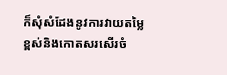ក៏សុំសំដែងនូវការវាយតម្លៃខ្ពស់និងកោតសរសើរចំ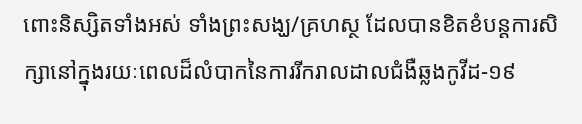ពោះនិស្សិតទាំងអស់ ទាំងព្រះសង្ឃ/គ្រហស្ថ ដែលបានខិតខំបន្តការសិក្សានៅក្នុងរយៈពេលដ៏លំបាកនៃការរីករាលដាលជំងឺឆ្លងកូវីដ-១៩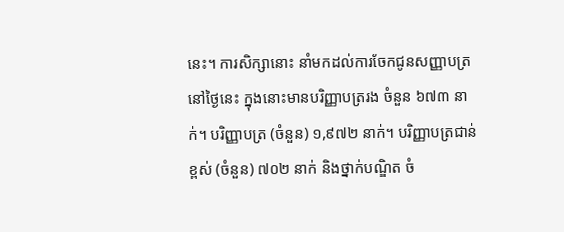នេះ។ ការសិក្សានោះ នាំមកដល់ការចែកជូនសញ្ញាបត្រនៅថ្ងៃនេះ ក្នុងនោះមានបរិញ្ញាបត្ររង ចំនួន ៦៧៣ នាក់។ បរិញ្ញាបត្រ (ចំនួន) ១,៩៧២ នាក់។ បរិញ្ញាបត្រជាន់ខ្ពស់ (ចំនួន) ៧០២ នាក់ និងថ្នាក់បណ្ឌិត ចំ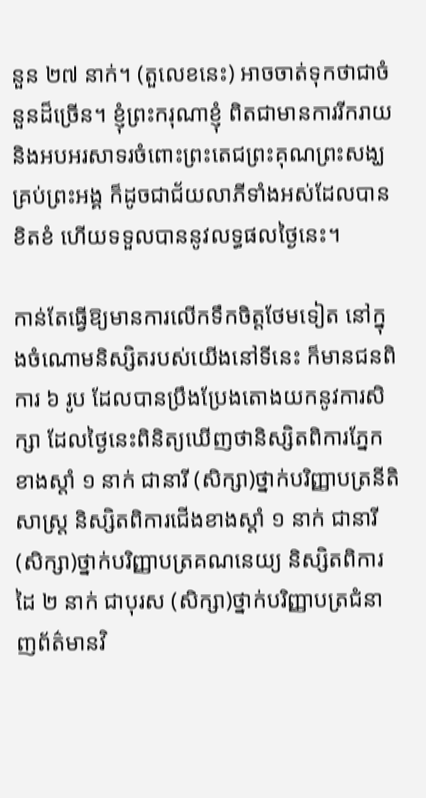នួន ២៧ នាក់។ (តួលេខនេះ) អាចចាត់ទុកថាជាចំនួនដ៏ច្រើន។ ខ្ញុំព្រះករុណាខ្ញុំ ពិតជាមានការរីករាយ និងអបអរសាទរចំពោះព្រះតេជព្រះគុណព្រះសង្ឃគ្រប់ព្រះអង្គ ក៏ដូចជាជ័យលាភីទាំងអស់ដែលបានខិតខំ ហើយទទួលបាននូវលទ្ធផលថ្ងៃនេះ។

កាន់តែធ្វើឱ្យមានការលើកទឹកចិត្តថែមទៀត នៅក្នុងចំណោមនិស្សិតរបស់យើងនៅទីនេះ ក៏មានជនពិការ ៦ រូប ដែលបានប្រឹងប្រែងតោងយកនូវការសិក្សា ដែលថ្ងៃនេះពិនិត្យឃើញថានិស្សិតពិការភ្នែកខាងស្តាំ ១ នាក់ ជានារី (សិក្សា)ថ្នាក់បរិញ្ញាបត្រនីតិសាស្ត្រ និស្សិតពិការជើងខាងស្តាំ ១ នាក់ ជានារី (សិក្សា)ថ្នាក់បរិញ្ញាបត្រគណនេយ្យ និស្សិតពិការដៃ ២ នាក់ ជាបុរស (សិក្សា)ថ្នាក់បរិញ្ញាបត្រជំនាញព័ត៌មានវិ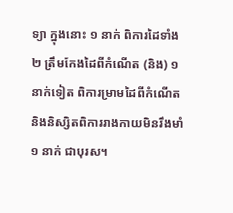ទ្យា ក្នុងនោះ ១ នាក់ ពិការដៃទាំង ២ ត្រឹមកែងដៃពីកំណើត (និង) ១ នាក់ទៀត ពិការម្រាមដៃពីកំណើត និងនិស្សិតពិការរាងកាយមិនរឹងមាំ ១ នាក់ ជាបុរស។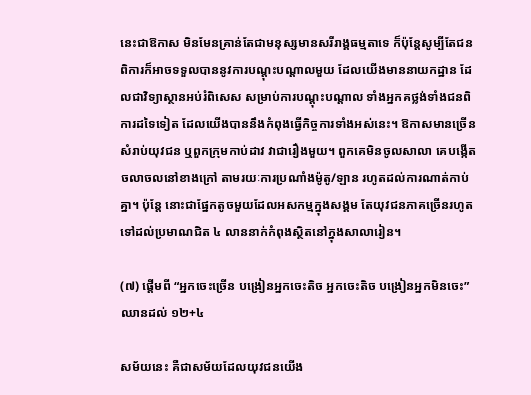នេះជាឱកាស មិនមែនគ្រាន់តែជាមនុស្សមានសរីរាង្គធម្មតាទេ ក៏ប៉ុន្តែសូម្បីតែជនពិការក៏អាចទទួលបាននូវការបណ្តុះបណ្តាលមួយ ដែលយើងមាននាយកដ្ឋាន ដែលជាវិទ្យាស្ថានអប់រំពិសេស សម្រាប់ការបណ្តុះបណ្តាល ទាំងអ្នកគថ្លង់ទាំងជនពិការដទៃទៀត ដែលយើងបាននឹងកំពុងធ្វើកិច្ចការទាំងអស់នេះ។ ឱកាសមានច្រើនសំរាប់យុវជន ឬពួកក្រុមកាប់ដាវ វាជារឿងមួយ។ ពួកគេមិនចូលសាលា គេបង្កើតចលាចលនៅខាងក្រៅ តាមរយៈការប្រណាំងម៉ូតូ/ឡាន រហូតដល់ការណាត់កាប់គ្នា។ ប៉ុន្តែ នោះជាផ្នែកតូចមួយដែលអសកម្មក្នុងសង្គម តែយុវជនភាគច្រើនរហូតទៅដល់ប្រមាណជិត ៤ លាននាក់កំពុងស្ថិតនៅក្នុងសាលារៀន។

(៧) ផ្តើមពី “អ្នកចេះច្រើន បង្រៀនអ្នកចេះតិច អ្នកចេះតិច បង្រៀនអ្នកមិនចេះ” ឈានដល់ ១២+៤

សម័យនេះ គឺជាសម័យដែលយុវជនយើង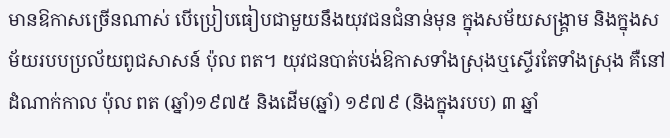មានឱកាសច្រើនណាស់ បើប្រៀបធៀបជាមួយនឹងយុវជនជំនាន់មុន ក្នុងសម័យសង្គ្រាម និងក្នុងសម័យរបបប្រល័យពូជសាសន៍ ប៉ុល ពត។ យុវជនបាត់បង់ឱកាសទាំងស្រុងឬស្ទើរតែទាំងស្រុង គឺនៅដំណាក់កាល ប៉ុល ពត (ឆ្នាំ)១៩៧៥ និងដើម(ឆ្នាំ) ១៩៧៩ (និងក្នុងរបប) ៣ ឆ្នាំ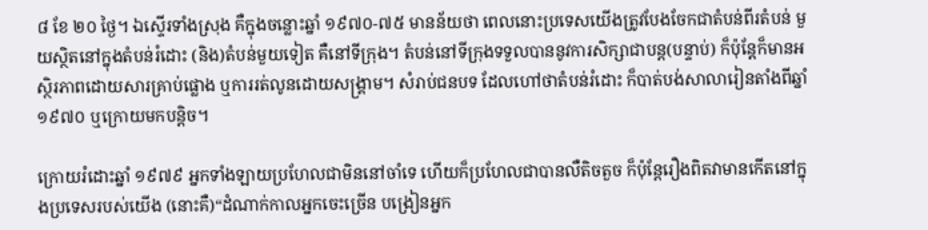៨ ខែ ២០ ថ្ងៃ។ ឯស្ទើរទាំងស្រុង គឺក្នុងចន្លោះឆ្នាំ ១៩៧០-៧៥ មានន័យថា ពេលនោះប្រទេសយើងត្រូវបែងចែកជាតំបន់ពីរតំបន់ មួយស្ថិតនៅក្នុងតំបន់រំដោះ (និង)តំបន់មួយទៀត គឺនៅទីក្រុង។ តំបន់នៅទីក្រុងទទួលបាននូវការសិក្សាជាបន្ត(បន្ទាប់) ក៏ប៉ុន្តែក៏មានអស្ថិរភាពដោយសារគ្រាប់ផ្លោង ឬការរត់លូនដោយសង្គ្រាម។ សំរាប់ជនបទ ដែលហៅថាតំបន់រំដោះ ក៏បាត់បង់សាលារៀនតាំងពីឆ្នាំ ១៩៧០ ឬក្រោយមកបន្តិច។

ក្រោយរំដោះឆ្នាំ ១៩៧៩ អ្នកទាំងឡាយប្រហែលជាមិននៅចាំទេ ហើយក៏ប្រហែលជាបានលឺតិចតួច ក៏ប៉ុន្តែរឿងពិតវាមានកើតនៅក្នុងប្រទេសរបស់យើង (នោះគឺ)“ដំណាក់កាលអ្នកចេះច្រើន បង្រៀនអ្នក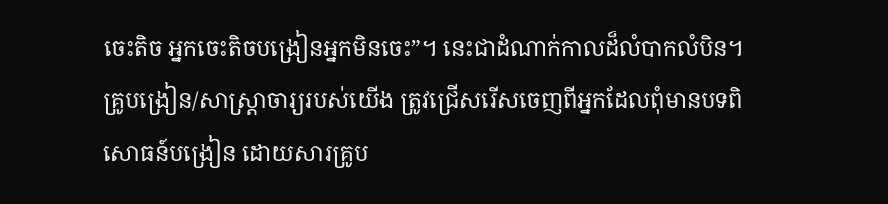ចេះតិច អ្នកចេះតិចបង្រៀនអ្នកមិនចេះ”។ នេះជាដំណាក់កាលដ៏លំបាកលំបិន។ គ្រូបង្រៀន/សាស្ត្រាចារ្យរបស់យើង ត្រូវជ្រើសរើសចេញពីអ្នកដែលពុំមានបទពិសោធន៍បង្រៀន ដោយសារគ្រូប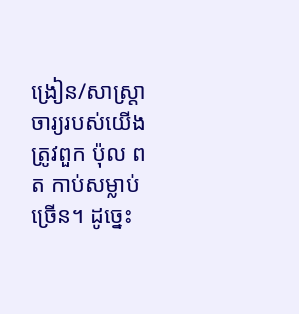ង្រៀន/សាស្ត្រាចារ្យរបស់យើងត្រូវពួក ប៉ុល ពត កាប់សម្លាប់ច្រើន។ ដូច្នេះ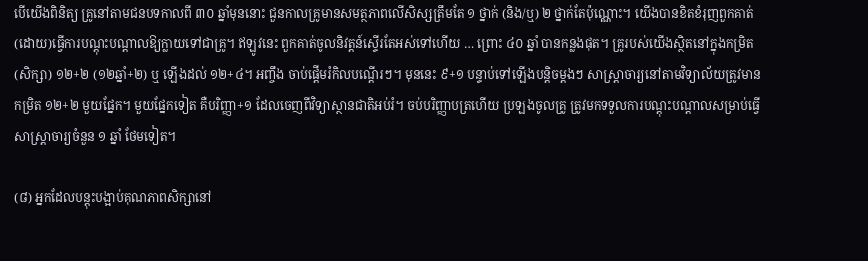បើយើងពិនិត្យ គ្រូនៅតាមជនបទកាលពី ៣០ ឆ្នាំមុននោះ ជួនកាលគ្រូមានសមត្ថភាពលើសិស្សត្រឹមតែ ១ ថ្នាក់ (និង/ឬ) ២ ថ្នាក់តែប៉ុណ្ណោះ។ យើងបានខិតខំរុញពួកគាត់ (ដោយ)ធ្វើការបណ្តុះបណ្តាលឱ្យក្លាយទៅជាគ្រូ។ ឥឡូវនេះ ពួកគាត់ចូលនិវត្តន៍ស្ទើរតែអស់ទៅហើយ … ព្រោះ ៤០ ឆ្នាំ បានកន្លងផុត។ គ្រូរបស់យើងស្ថិតនៅក្នុងកម្រិត(សិក្សា) ១២+២ (១២ឆ្នាំ+២) ឬ ឡើងដល់ ១២+៤។ អញ្ចឹង ចាប់ផ្តើមរំកិលបណ្តើរៗ។ មុននេះ ៩+១ បន្ទាប់ទៅឡើងបន្តិចម្តងៗ សាស្ត្រាចារ្យនៅតាមវិទ្យាល័យត្រូវមានកម្រិត ១២+២ មួយផ្នែក។ មួយផ្នែកទៀត គឺបរិញ្ញា+១ ដែលចេញពីវិទ្យាស្ថានជាតិអប់រំ។ ចប់បរិញ្ញាបត្រហើយ ប្រឡងចូលគ្រូ ត្រូវមកទទួលការបណ្តុះបណ្តាលសម្រាប់ធ្វើសាស្ត្រាចារ្យចំនួន ១ ឆ្នាំ ថែមទៀត។

(៨) អ្នកដែលបន្តុះបង្អាប់គុណភាពសិក្សានៅ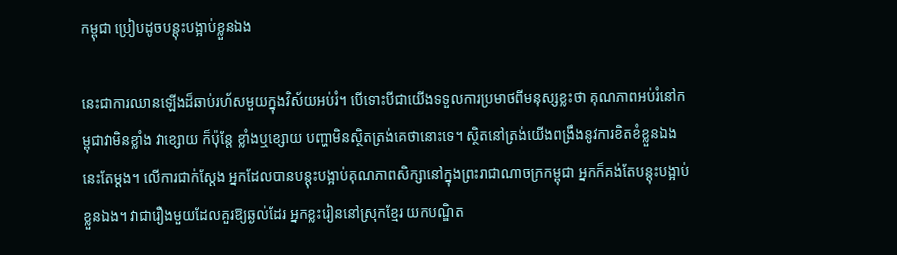កម្ពុជា ប្រៀបដូចបន្តុះបង្អាប់ខ្លួនឯង

នេះជាការឈានឡើងដ៏ឆាប់រហ័សមួយក្នុងវិស័យអប់រំ។ បើទោះបីជាយើងទទួលការប្រមាថពីមនុស្សខ្លះថា គុណភាពអប់រំនៅកម្ពុជាវាមិនខ្លាំង វាខ្សោយ ក៏ប៉ុន្តែ ខ្លាំងឬខ្សោយ បញ្ហាមិនស្ថិតត្រង់គេថានោះទេ។ ស្ថិតនៅត្រង់យើងពង្រឹងនូវការខិតខំខ្លួនឯងនេះតែម្តង។ លើការជាក់ស្តែង អ្នកដែលបានបន្តុះបង្អាប់គុណភាពសិក្សានៅក្នុងព្រះរាជាណាចក្រកម្ពុជា អ្នកក៏គង់តែបន្តុះបង្អាប់ខ្លួនឯង។ វាជារឿងមួយដែលគួរឱ្យឆ្ងល់ដែរ អ្នកខ្លះរៀននៅស្រុកខ្មែរ យកបណ្ឌិត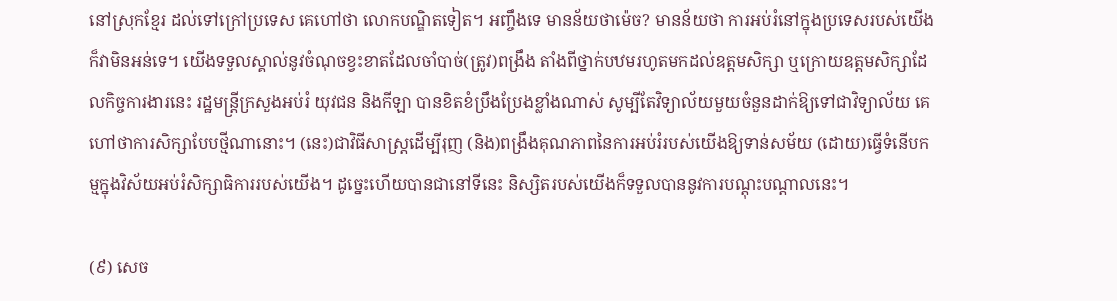នៅស្រុកខ្មែរ ដល់ទៅក្រៅប្រទេស គេហៅថា លោកបណ្ឌិតទៀត។ អញ្ចឹងទេ មានន័យថាម៉េច? មានន័យថា ការអប់រំនៅក្នុងប្រទេសរបស់យើងក៏វាមិនអន់ទេ។ យើងទទួលស្គាល់នូវចំណុចខ្វះខាតដែលចាំបាច់(ត្រូវ)ពង្រឹង តាំងពីថ្នាក់បឋមរហូតមកដល់ឧត្តមសិក្សា ឬក្រោយឧត្តមសិក្សាដែលកិច្ចការងារនេះ រដ្ឋមន្ត្រីក្រសួងអប់រំ យុវជន និងកីឡា បានខិតខំប្រឹងប្រែងខ្លាំងណាស់ សូម្បីតែវិទ្យាល័យមួយចំនួនដាក់ឱ្យទៅជាវិទ្យាល័យ គេហៅថាការសិក្សាបែបថ្មីណានោះ។ (នេះ)ជាវិធីសាស្ត្រដើម្បីរុញ (និង)ពង្រឹងគុណភាពនៃការអប់រំរបស់យើងឱ្យទាន់សម័យ (ដោយ)ធ្វើទំនើបកម្មក្នុងវិស័យអប់រំសិក្សាធិការរបស់យើង។ ដូច្នេះហើយបានជានៅទីនេះ និស្សិតរបស់យើងក៏ទទួលបាននូវការបណ្តុះបណ្តាលនេះ។

(៩) សេច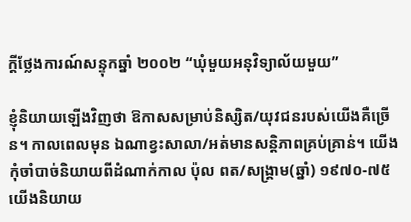ក្តីថ្លែងការណ៍សន្ទុកឆ្នាំ ២០០២ “ឃុំមួយអនុវិទ្យាល័យមួយ”

ខ្ញុំនិយាយឡើងវិញថា ឱកាសសម្រាប់និស្សិត/យុវជនរបស់យើងគឺច្រើន។ កាលពេលមុន ឯណាខ្វះសាលា/អត់មានសន្តិភាពគ្រប់គ្រាន់។ យើងកុំចាំបាច់និយាយពីដំណាក់កាល ប៉ុល ពត/សង្គ្រាម(ឆ្នាំ) ១៩៧០-៧៥ យើងនិយាយ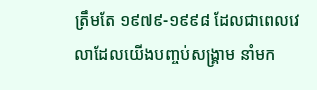ត្រឹមតែ ១៩៧៩-១៩៩៨ ដែលជាពេលវេលាដែលយើងបញ្ចប់សង្គ្រាម នាំមក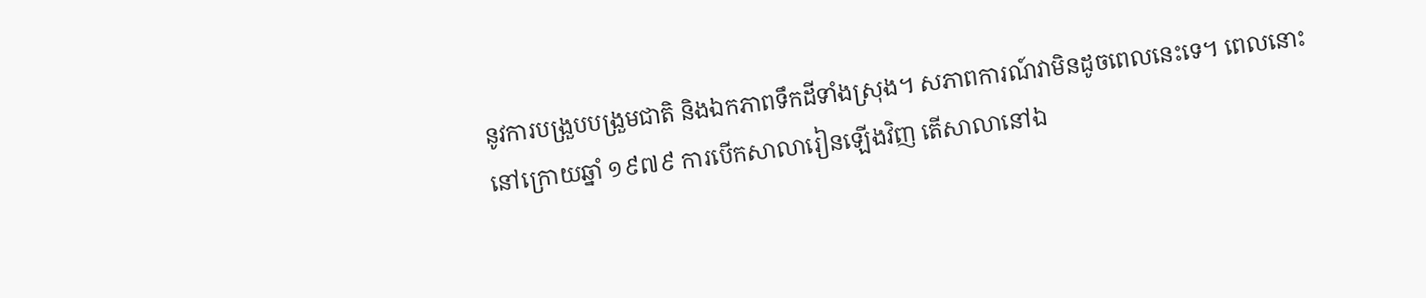នូវការបង្រួបបង្រួមជាតិ និងឯកភាពទឹកដីទាំងស្រុង។ សភាពការណ៍វាមិនដូចពេលនេះទេ។ ពេលនោះនៅក្រោយឆ្នាំ ១៩៧៩ ការបើកសាលារៀនឡើងវិញ តើសាលានៅឯ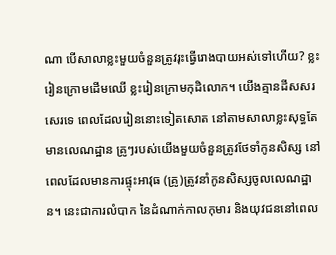ណា បើសាលាខ្លះមួយចំនួនត្រូវរុះធ្វើរោងបាយអស់ទៅហើយ? ខ្លះរៀនក្រោមដើមឈើ ខ្លះរៀនក្រោមកុដិលោក។ យើងគ្មានដីសសរសេរទេ ពេលដែលរៀននោះទៀតសោត នៅតាមសាលាខ្លះសុទ្ធតែមានលេណដ្ឋាន គ្រូៗរបស់យើងមួយចំនួនត្រូវថែទាំកូនសិស្ស នៅពេលដែលមានការផ្ទុះអាវុធ (គ្រូ)ត្រូវនាំកូនសិស្សចូលលេណដ្ឋាន។ នេះជាការលំបាក នៃដំណាក់កាលកុមារ និងយុវជននៅពេល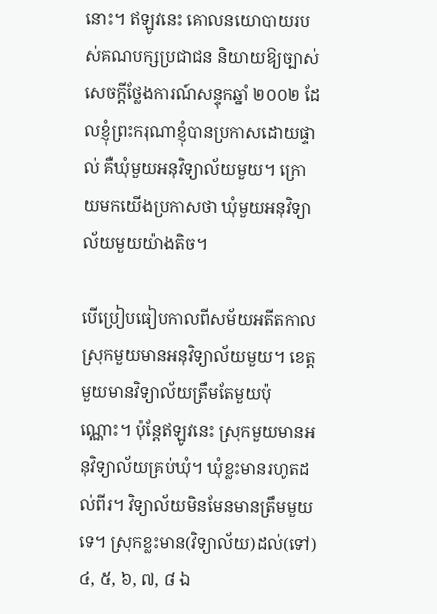នោះ។ ឥឡូវនេះ គោលនយោបាយរបស់គណបក្សប្រជាជន និយាយឱ្យច្បាស់សេចក្តីថ្លែងការណ៍សន្ទុកឆ្នាំ ២០០២ ដែលខ្ញុំព្រះករុណាខ្ញុំបានប្រកាសដោយផ្ទាល់ គឺឃុំមួយអនុវិទ្យាល័យមួយ។ ក្រោយមកយើងប្រកាសថា ឃុំមួយអនុវិទ្យាល័យមួយយ៉ាងតិច។

បើប្រៀបធៀបកាលពីសម័យអតីតកាល ស្រុកមួយមានអនុវិទ្យាល័យមួយ។ ខេត្តមួយមានវិទ្យាល័យត្រឹមតែមួយប៉ុណ្ណោះ។ ប៉ុន្តែឥឡូវនេះ ស្រុកមួយមានអនុវិទ្យាល័យគ្រប់ឃុំ។ ឃុំខ្លះមានរហូតដល់ពីរ។ វិទ្យាល័យមិនមែនមានត្រឹមមួយទេ។ ស្រុកខ្លះមាន(វិទ្យាល័យ)ដល់(ទៅ) ៤, ៥, ៦, ៧, ៨ ឯ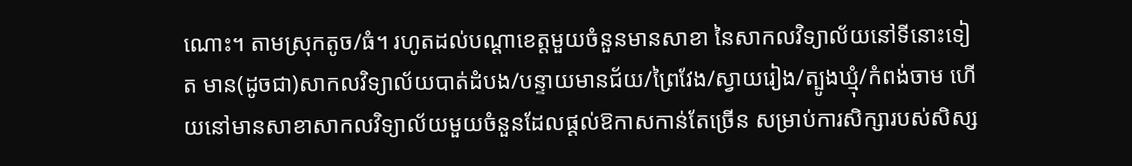ណោះ។ តាមស្រុកតូច/ធំ។ រហូតដល់បណ្តាខេត្តមួយចំនួនមានសាខា នៃសាកលវិទ្យាល័យនៅទីនោះទៀត មាន(ដូចជា)សាកលវិទ្យាល័យបាត់ដំបង/បន្ទាយមានជ័យ/ព្រៃវែង/ស្វាយរៀង/ត្បូងឃ្មុំ/កំពង់ចាម ហើយនៅមានសាខាសាកលវិទ្យាល័យមួយចំនួនដែលផ្តល់ឱកាសកាន់តែច្រើន សម្រាប់ការសិក្សារបស់សិស្ស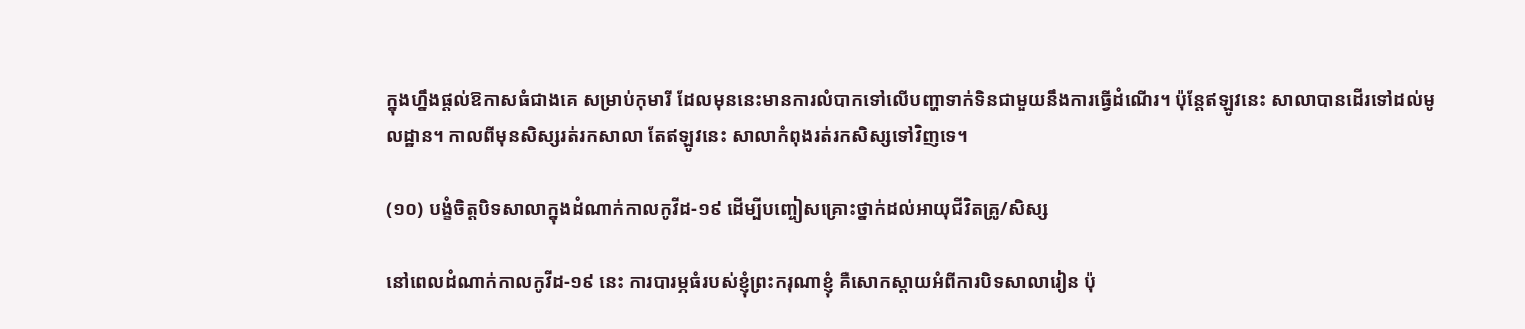ក្នុងហ្នឹងផ្តល់ឱកាសធំជាងគេ សម្រាប់កុមារី ដែលមុននេះមានការលំបាកទៅលើបញ្ហាទាក់ទិនជាមួយនឹងការធ្វើដំណើរ។ ប៉ុន្តែឥឡូវនេះ សាលាបានដើរទៅដល់មូលដ្ឋាន។ កាលពីមុនសិស្សរត់រកសាលា តែឥឡូវនេះ សាលាកំពុងរត់រកសិស្សទៅវិញទេ។

(១០) បង្ខំចិត្តបិទសាលាក្នុងដំណាក់កាលកូវីដ-១៩ ដើម្បីបញ្ចៀសគ្រោះថ្នាក់ដល់អាយុជីវិតគ្រូ/សិស្ស

នៅពេលដំណាក់កាលកូវីដ-១៩ នេះ ការបារម្ភធំរបស់ខ្ញុំព្រះករុណាខ្ញុំ គឺសោកស្តាយអំពីការបិទសាលារៀន ប៉ុ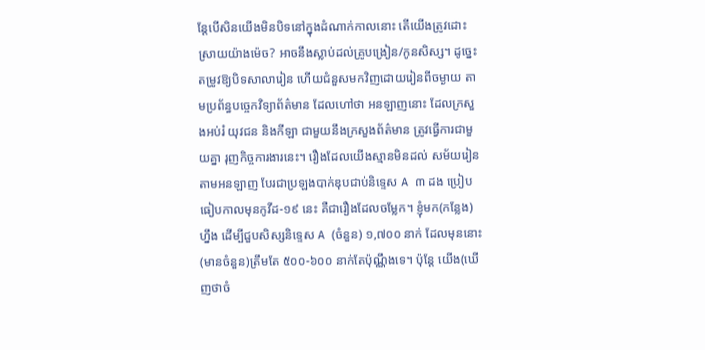ន្តែបើសិនយើងមិនបិទនៅក្នុងដំណាក់កាលនោះ តើយើងត្រូវដោះស្រាយយ៉ាងម៉េច? អាចនឹងស្លាប់ដល់គ្រូបង្រៀន/កូនសិស្ស។ ដូច្នេះ តម្រូវឱ្យបិទសាលារៀន ហើយជំនួសមកវិញដោយរៀនពីចម្ងាយ តាមប្រព័ន្ធបច្ចេកវិទ្យាព័ត៌មាន ដែលហៅថា អនឡាញនោះ ដែលក្រសួងអប់រំ យុវជន និងកីឡា ជាមួយនឹងក្រសួងព័ត៌មាន ត្រូវធ្វើការជាមួយគ្នា រុញកិច្ចការងារនេះ។ រឿងដែលយើងស្មានមិនដល់ សម័យរៀនតាមអនឡាញ បែរជាប្រឡងបាក់ឌុបជាប់និទ្ទេស A ៣ ដង ប្រៀបធៀបកាលមុនកូវីដ-១៩ នេះ គឺជារឿងដែលចម្លែក។ ខ្ញុំមក(កន្លែង)ហ្នឹង ដើម្បីជួបសិស្សនិទ្ទេស A (ចំនួន) ១,៧០០ នាក់ ដែលមុននោះ(មានចំនួន)ត្រឹមតែ ៥០០-៦០០ នាក់តែប៉ុណ្ណឹងទេ។ ប៉ុន្តែ យើង(ឃើញថាចំ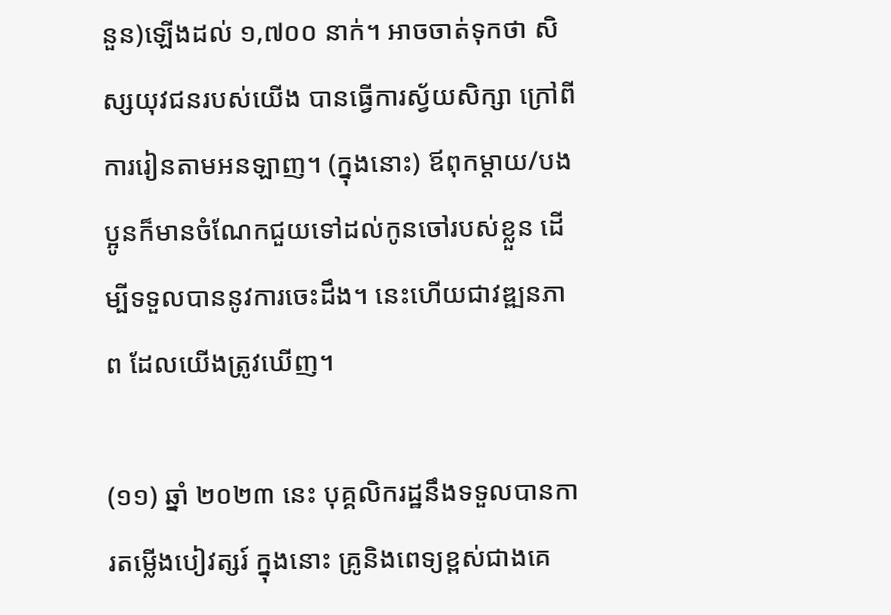នួន)ឡើងដល់ ១,៧០០ នាក់។ អាចចាត់ទុកថា សិស្សយុវជនរបស់យើង បានធ្វើការស្វ័យសិក្សា ក្រៅពីការរៀនតាមអនឡាញ។ (ក្នុងនោះ) ឪពុកម្តាយ/បងប្អូនក៏មានចំណែកជួយទៅដល់កូនចៅរបស់ខ្លួន ដើម្បីទទួលបាននូវការចេះដឹង។ នេះហើយជាវឌ្ឍនភាព ដែលយើងត្រូវឃើញ។

(១១) ឆ្នាំ ២០២៣ នេះ បុគ្គលិករដ្ឋនឹងទទួលបានការតម្លើងបៀវត្សរ៍ ក្នុងនោះ គ្រូនិងពេទ្យខ្ពស់ជាងគេ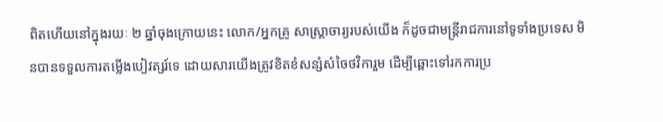ពិតហើយនៅក្នុងរយៈ ២ ឆ្នាំចុងក្រោយនេះ លោក/អ្នកគ្រូ សាស្ត្រាចារ្យរបស់យើង ក៏ដូចជាមន្ត្រីរាជការនៅទូទាំងប្រទេស មិនបានទទួលការតម្លើងបៀវត្សរ៍ទេ ដោយសារយើងត្រូវខិតខំសន្សំសំចៃថវិការួម ដើម្បីឆ្ពោះទៅរកការប្រ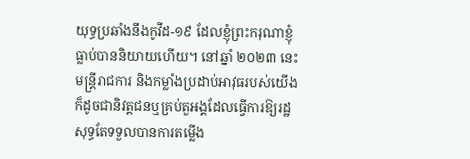យុទ្ធប្រឆាំងនឹងកូវីដ-១៩ ដែលខ្ញុំព្រះករុណាខ្ញុំធ្លាប់បាននិយាយហើយ។ នៅឆ្នាំ ២០២៣ នេះ មន្ត្រីរាជការ និងកម្លាំងប្រដាប់អាវុធរបស់យើង ក៏ដូចជានិវត្តជនឬគ្រប់តួអង្គដែលធ្វើការឱ្យរដ្ឋសុទ្ធតែទទួលបានការតម្លើង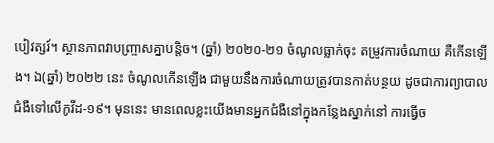បៀវត្សរ៍។ ស្ថានភាពវាបញ្ច្រាសគ្នាបន្តិច។ (ឆ្នាំ) ២០២០-២១ ចំណូលធ្លាក់ចុះ តម្រូវការចំណាយ គឺកើនឡើង។ ឯ(ឆ្នាំ) ២០២២ នេះ ចំណូលកើនឡើង ជាមួយនឹងការចំណាយត្រូវបានកាត់បន្ថយ ដូចជាការព្យាបាលជំងឺទៅលើកូវីដ-១៩។ មុននេះ មានពេលខ្លះយើងមានអ្នកជំងឺនៅក្នុងកន្លែងស្នាក់នៅ ការធ្វើច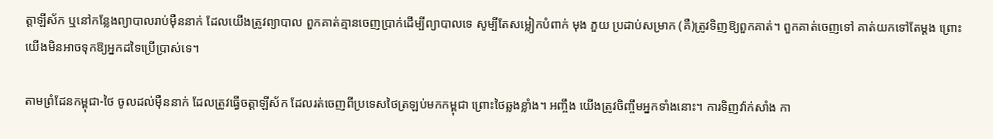ត្តាឡីស័ក ឬនៅកន្លែងព្យាបាលរាប់ម៉ឺននាក់ ដែលយើងត្រូវព្យាបាល ពួកគាត់គ្មានចេញប្រាក់ដើម្បីព្យាបាលទេ សូម្បីតែសម្លៀកបំពាក់ មុង ភួយ ប្រដាប់សម្រាក (គឺ)ត្រូវទិញឱ្យពួកគាត់។ ពួកគាត់ចេញទៅ គាត់យកទៅតែម្តង ព្រោះយើងមិនអាចទុកឱ្យអ្នកដទៃប្រើប្រាស់ទេ។

តាមព្រំដែនកម្ពុជា-ថៃ ចូលដល់ម៉ឺននាក់ ដែលត្រូវធ្វើចត្តាឡីស័ក ដែលរត់ចេញពីប្រទេសថៃត្រឡប់មកកម្ពុជា ព្រោះថៃឆ្លងខ្លាំង។ អញ្ចឹង យើងត្រូវចិញ្ចឹមអ្នកទាំងនោះ។ ការទិញវ៉ាក់សាំង កា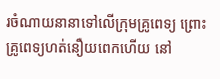រចំណាយនានាទៅលើក្រុមគ្រូពេទ្យ ព្រោះគ្រូពេទ្យហត់នឿយពេកហើយ នៅ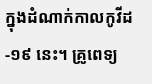ក្នុងដំណាក់កាលកូវីដ-១៩ នេះ។ គ្រូពេទ្យ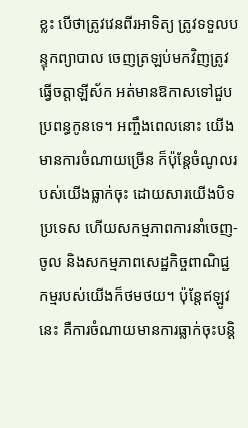ខ្លះ បើថាត្រូវវេនពីរអាទិត្យ ត្រូវទទួលបន្ទុកព្យាបាល ចេញត្រឡប់មកវិញត្រូវធ្វើចត្តាឡីស័ក អត់មានឱកាសទៅជួបប្រពន្ធកូនទេ។ អញ្ចឹងពេលនោះ យើងមានការចំណាយច្រើន ក៏ប៉ុន្តែចំណូលរបស់យើងធ្លាក់ចុះ ដោយសារយើងបិទប្រទេស ហើយសកម្មភាពការនាំចេញ-ចូល និងសកម្មភាពសេដ្ឋកិច្ចពាណិជ្ជកម្មរបស់យើងក៏ថមថយ។ ប៉ុន្តែឥឡូវនេះ គឺការចំណាយមានការធ្លាក់ចុះបន្តិ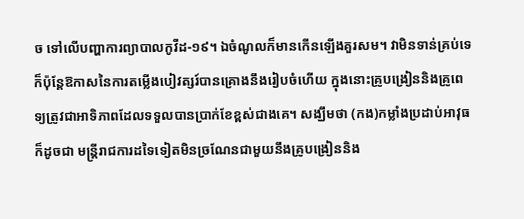ច ទៅលើបញ្ហាការព្យាបាលកូវីដ-១៩។ ឯចំណូលក៏មានកើនឡើងគួរសម។ វាមិនទាន់គ្រប់ទេ ក៏ប៉ុន្តែឱកាសនៃការតម្លើងបៀវត្សរ៍បានគ្រោងនឹងរៀបចំហើយ ក្នុងនោះគ្រូបង្រៀននិងគ្រូពេទ្យត្រូវជាអាទិភាពដែលទទួលបានប្រាក់ខែខ្ពស់ជាងគេ។ សង្ឃឹមថា (កង)កម្លាំងប្រដាប់អាវុធ ក៏ដូចជា មន្ត្រីរាជការដទៃទៀតមិនច្រណែនជាមួយនឹងគ្រូបង្រៀននិង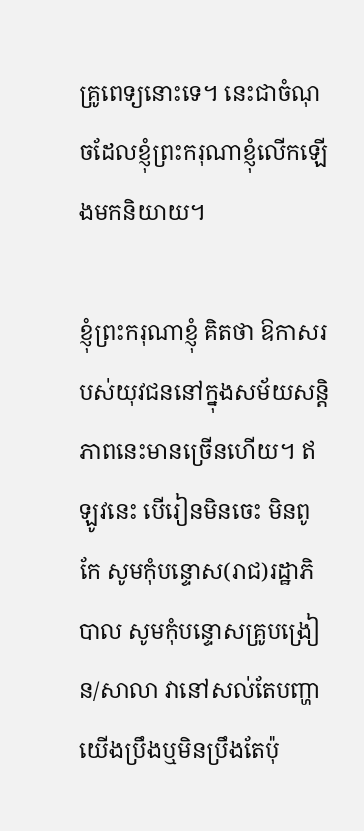គ្រូពេទ្យនោះទេ។ នេះជាចំណុចដែលខ្ញុំព្រះករុណាខ្ញុំលើកឡើងមកនិយាយ។

ខ្ញុំព្រះករុណាខ្ញុំ គិតថា ឱកាសរបស់យុវជននៅក្នុងសម័យសន្តិភាពនេះមានច្រើនហើយ។ ឥឡូវនេះ បើរៀនមិនចេះ មិនពូកែ សូមកុំបន្ទោស(រាជ)រដ្ឋាភិបាល សូមកុំបន្ទោសគ្រូបង្រៀន/សាលា វានៅសល់តែបញ្ហាយើងប្រឹងឬមិនប្រឹងតែប៉ុ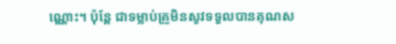ណ្ណោះ។ ប៉ុន្តែ ជាទម្លាប់គ្រូមិនសូវទទួលបានគុណស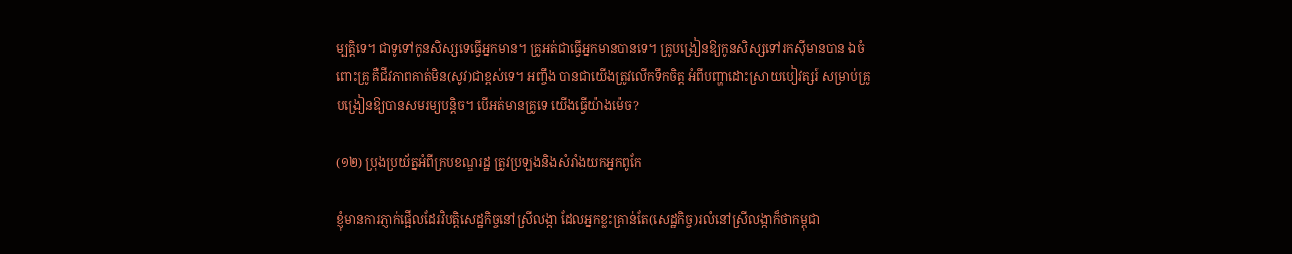ម្បត្តិទេ។ ជាទូទៅកូនសិស្សទេធ្វើអ្នកមាន។ គ្រូអត់ជាធ្វើអ្នកមានបានទេ។ គ្រូបង្រៀនឱ្យកូនសិស្សទៅរកស៊ីមានបាន ឯចំពោះគ្រូ គឺជីវភាពគាត់មិន(សូវ)ជាខ្ពស់ទេ។ អញ្ចឹង បានជាយើងត្រូវលើកទឹកចិត្ត អំពីបញ្ហាដោះស្រាយបៀវត្សរ៍ សម្រាប់គ្រូបង្រៀនឱ្យបានសមរម្យបន្តិច។ បើអត់មានគ្រូទេ យើងធ្វើយ៉ាងម៉េច?

(១២) ប្រុងប្រយ័ត្នអំពីក្របខណ្ឌរដ្ឋ ត្រូវប្រឡងនិងសំរាំងយកអ្នកពូកែ

ខ្ញុំមានការភ្ញាក់ផ្អើលដែរវិបត្តិសេដ្ឋកិច្ចនៅស្រីលង្កា ដែលអ្នកខ្លះគ្រាន់តែ(សេដ្ឋកិច្ច)រលំនៅស្រីលង្កាក៏ថាកម្ពុជា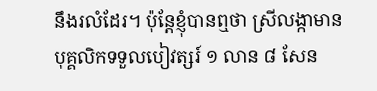នឹងរលំដែរ។ ប៉ុន្តែខ្ញុំបានឮថា ស្រីលង្កាមានបុគ្គលិកទទួលបៀវត្សរ៍ ១ លាន ៨ សែន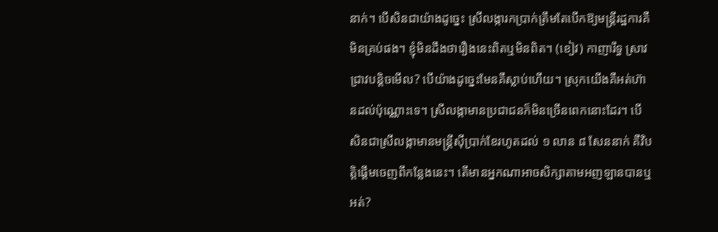នាក់។ បើសិនជាយ៉ាងដូច្នេះ ស្រីលង្ការកប្រាក់ត្រឹមតែបើកឱ្យមន្ត្រីរដ្ឋការគឺមិនគ្រប់ផង។ ខ្ញុំមិនដឹងថារឿងនេះពិតឬមិនពិត។ (ខៀវ) កាញារឹទ្ធ ស្រាវជ្រាវបន្ដិចមើល? បើយ៉ាងដូច្នេះមែនគឺស្លាប់ហើយ។ ស្រុកយើងគឺអត់ហ៊ានដល់ប៉ុណ្ណោះទេ។ ស្រីលង្កាមានប្រជាជនក៏មិនច្រើនពេកនោះដែរ។ បើសិនជាស្រីលង្កាមានមន្ត្រីស៊ីប្រាក់ខែរហូតដល់ ១ លាន ៨ សែននាក់ គឺវិបត្តិផ្ដើមចេញពីកន្លែងនេះ។ តើមានអ្នកណាអាចសិក្សាតាមអញឡានបានឬអត់?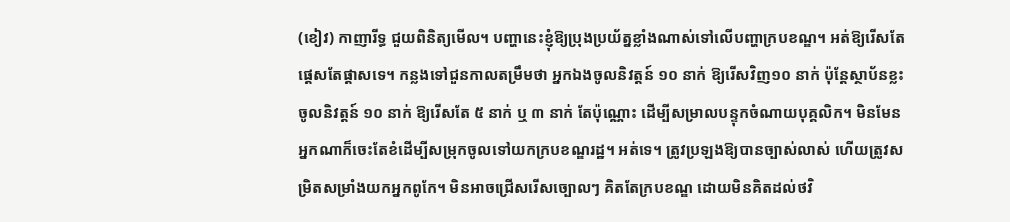(ខៀវ) កាញារីទ្ធ ជួយពិនិត្យមើល។ បញ្ហានេះខ្ញុំឱ្យប្រុងប្រយ័ត្នខ្លាំងណាស់ទៅលើបញ្ហាក្របខណ្ឌ។ អត់ឱ្យរើសតែផ្ដេសតែផ្ដាសទេ។ កន្លងទៅជួនកាលតម្រឹមថា អ្នកឯងចូលនិវត្តន៍ ១០ នាក់ ឱ្យរើសវិញ១០ នាក់ ប៉ុន្តែស្ថាប័នខ្លះចូលនិវត្តន៍ ១០ នាក់ ឱ្យរើសតែ ៥ នាក់ ឬ ៣ នាក់ តែប៉ុណ្ណោះ ដើម្បីសម្រាលបន្ទុកចំណាយបុគ្គលិក។ មិនមែនអ្នកណាក៏ចេះតែខំដើម្បីសម្រុកចូលទៅយកក្របខណ្ឌរដ្ឋ។ អត់ទេ។ ត្រូវប្រឡងឱ្យបានច្បាស់លាស់ ហើយត្រូវសម្រិតសម្រាំងយកអ្នកពូកែ។ មិនអាចជ្រើសរើសច្បោលៗ គិតតែក្របខណ្ឌ ដោយមិនគិតដល់ថវិ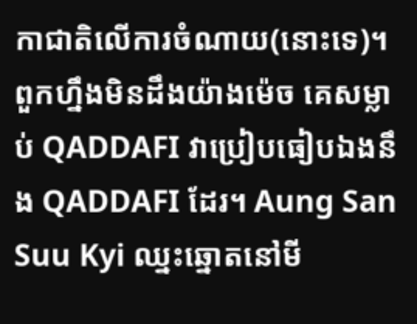កាជាតិលើការចំណាយ(នោះទេ)។ ពួកហ្នឹងមិនដឹងយ៉ាងម៉េច គេសម្លាប់ QADDAFI វាប្រៀបធៀបឯងនឹង QADDAFI ដែរ។ Aung San Suu Kyi ឈ្នះឆ្នោតនៅមី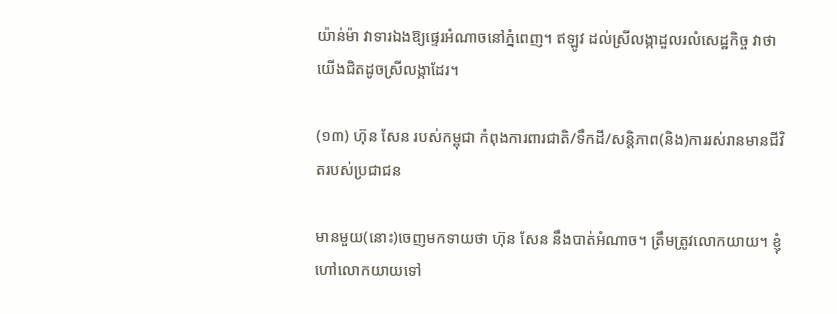យ៉ាន់ម៉ា វាទារឯងឱ្យផ្ទេរអំណាចនៅភ្នំពេញ។ ឥឡូវ ដល់ស្រីលង្កាដួលរលំសេដ្ឋកិច្ច វាថាយើងជិតដូចស្រីលង្កាដែរ។

(១៣) ហ៊ុន សែន របស់កម្ពុជា កំពុងការពារជាតិ/ទឹកដី/សន្តិភាព(និង)ការរស់រានមានជីវិតរបស់ប្រជាជន

មានមួយ(នោះ)ចេញមកទាយថា ហ៊ុន សែន នឹងបាត់អំណាច។ ត្រឹមត្រូវលោកយាយ។ ខ្ញុំហៅលោកយាយទៅ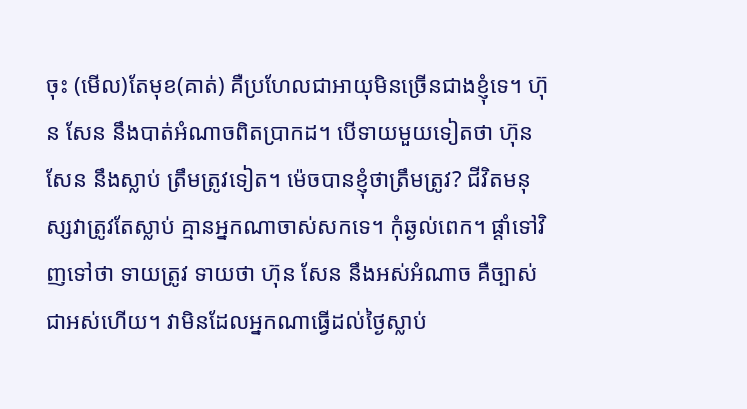ចុះ (មើល)តែមុខ(គាត់) គឺប្រហែលជាអាយុមិនច្រើនជាងខ្ញុំទេ។ ហ៊ុន សែន នឹងបាត់អំណាចពិតប្រាកដ។ បើទាយមួយទៀតថា ហ៊ុន សែន នឹងស្លាប់ ត្រឹមត្រូវទៀត។ ម៉េចបានខ្ញុំថាត្រឹមត្រូវ? ជីវិតមនុស្សវាត្រូវតែស្លាប់ គ្មានអ្នកណាចាស់សកទេ។ កុំឆ្ងល់ពេក។ ផ្ដាំទៅវិញទៅថា ទាយត្រូវ ទាយថា ហ៊ុន សែន នឹងអស់អំណាច គឺច្បាស់ជាអស់ហើយ។ វាមិនដែលអ្នកណាធ្វើដល់ថ្ងៃស្លាប់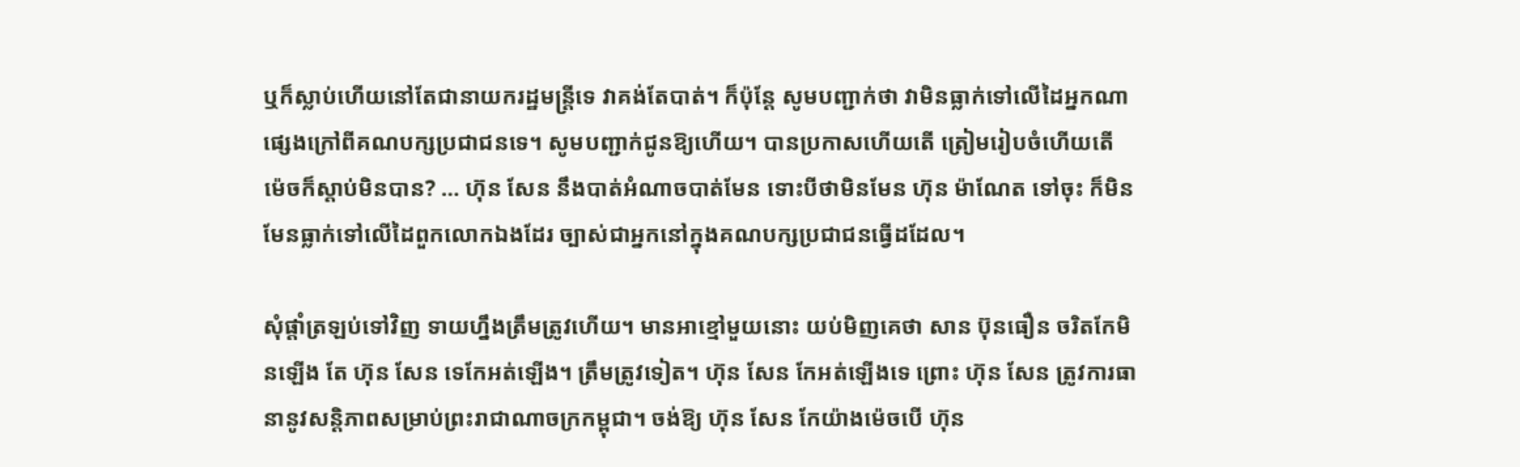ឬក៏ស្លាប់ហើយនៅតែជានាយករដ្ឋមន្ត្រីទេ វាគង់តែបាត់។ ក៏ប៉ុន្តែ សូមបញ្ជាក់ថា វាមិនធ្លាក់ទៅលើដៃអ្នកណាផ្សេងក្រៅពីគណបក្សប្រជាជនទេ។ សូមបញ្ជាក់ជូនឱ្យហើយ។ បានប្រកាសហើយតើ ត្រៀមរៀបចំហើយតើ ម៉េចក៏ស្ដាប់មិនបាន? … ហ៊ុន សែន នឹងបាត់អំណាចបាត់មែន ទោះបីថាមិនមែន ហ៊ុន ម៉ាណែត ទៅចុះ ក៏មិនមែនធ្លាក់ទៅលើដៃពួកលោកឯងដែរ ច្បាស់ជាអ្នកនៅក្នុងគណបក្សប្រជាជនធ្វើដដែល។

សុំផ្ដាំត្រឡប់ទៅវិញ ទាយហ្នឹងត្រឹមត្រូវហើយ។ មានអាខ្មៅមួយនោះ យប់មិញគេថា សាន ប៊ុនធឿន ចរិតកែមិនឡើង តែ ហ៊ុន សែន ទេកែអត់ឡើង។ ត្រឹមត្រូវទៀត។ ហ៊ុន សែន កែអត់ឡើងទេ ព្រោះ ហ៊ុន សែន ត្រូវការធានានូវសន្តិភាពសម្រាប់ព្រះរាជាណាចក្រកម្ពុជា។ ចង់ឱ្យ ហ៊ុន សែន កែយ៉ាងម៉េចបើ ហ៊ុន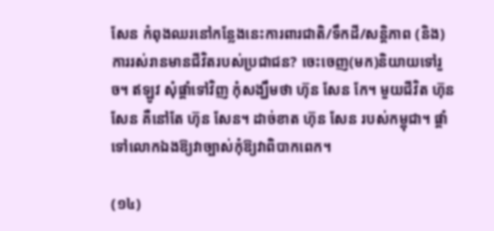សែន កំពុងឈរនៅកន្លែងនេះការពារជាតិ/ទឹកដី/សន្តិភាព (និង)ការរស់រានមានជីវិតរបស់ប្រជាជន? ចេះចេញ(មក)និយាយទៅរួច។ ឥឡូវ សុំផ្ដាំទៅវិញ កុំសង្ឃឹមថា ហ៊ុន សែន កែ។ មួយជីវិត ហ៊ុន សែន គឺនៅតែ ហ៊ុន សែន។ ដាច់ខាត ហ៊ុន សែន របស់កម្ពុជា។ ផ្ដាំទៅលោកឯងឱ្យវាច្បាស់កុំឱ្យវាពិបាកពេក។

(១៤)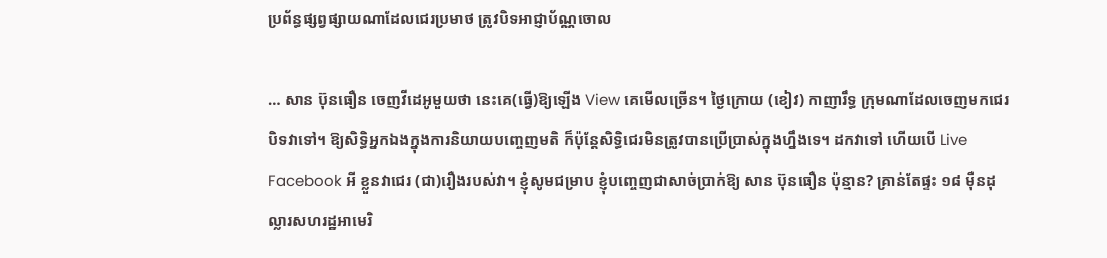ប្រព័ន្ធផ្សព្វផ្សាយណាដែលជេរប្រមាថ ត្រូវបិទអាជ្ញាប័ណ្ណចោល

… សាន ប៊ុនធឿន ចេញវីដេអូមួយថា នេះគេ(ធ្វើ)ឱ្យឡើង View គេមើលច្រើន។ ថ្ងៃក្រោយ (ខៀវ) កាញារឹទ្ធ ក្រុមណាដែលចេញមកជេរ បិទវាទៅ។ ឱ្យសិទ្ធិអ្នកឯងក្នុងការនិយាយបញ្ចេញមតិ ក៏ប៉ុន្តែសិទ្ធិជេរមិនត្រូវបានប្រើប្រាស់ក្នុងហ្នឹងទេ។ ដកវាទៅ ហើយបើ Live Facebook អី ខ្លួនវាជេរ (ជា)រឿងរបស់វា។ ខ្ញុំសូមជម្រាប ខ្ញុំបញ្ចេញជាសាច់ប្រាក់ឱ្យ សាន ប៊ុនធឿន ប៉ុន្មាន? គ្រាន់តែផ្ទះ ១៨ ម៉ឺនដុល្លារសហរដ្ឋអាមេរិ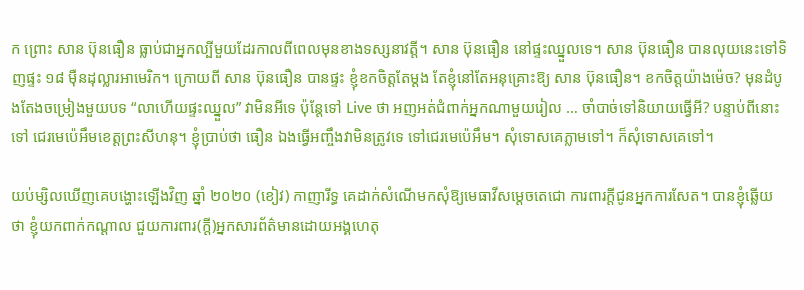ក ព្រោះ សាន ប៊ុនធឿន ធ្លាប់ជាអ្នកល្បីមួយដែរកាលពីពេលមុនខាងទស្សនាវត្តី។ សាន ប៊ុនធឿន នៅផ្ទះឈ្នួលទេ។ សាន ប៊ុនធឿន បានលុយនេះទៅទិញផ្ទះ ១៨ ម៉ឺនដុល្លារអាមេរិក។ ក្រោយពី សាន ប៊ុនធឿន បានផ្ទះ ខ្ញុំខកចិត្តតែម្ដង តែខ្ញុំនៅតែអនុគ្រោះឱ្យ សាន ប៊ុនធឿន។ ខកចិត្តយ៉ាងម៉េច? មុនដំបូងតែងចម្រៀងមួយបទ “លាហើយផ្ទះឈ្នួល” វាមិនអីទេ ប៉ុន្តែទៅ Live ថា អញអត់ជំពាក់អ្នកណាមួយរៀល … ចាំបាច់ទៅនិយាយធ្វើអី? បន្ទាប់ពីនោះទៅ ជេរមេប៉េអឹមខេត្តព្រះសីហនុ។ ខ្ញុំប្រាប់ថា ធឿន ឯងធ្វើអញ្ចឹងវាមិនត្រូវទេ ទៅជេរមេប៉េអឹម។ សុំទោសគេភ្លាមទៅ។ ក៏សុំទោសគេទៅ។

យប់ម្សិលឃើញគេបង្ហោះឡើងវិញ ឆ្នាំ ២០២០ (ខៀវ) កាញារីទ្ធ គេដាក់សំណើមកសុំឱ្យមេធាវីសម្ដេចតេជោ ការពារក្ដីជូនអ្នកការសែត។ បានខ្ញុំឆ្លើយថា ខ្ញុំយកពាក់កណ្ដាល ជួយការពារ(ក្តី)អ្នកសារព័ត៌មានដោយអង្គហេតុ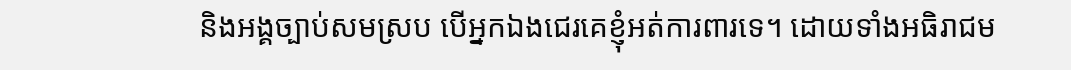និងអង្គច្បាប់សមស្រប បើអ្នកឯងជេរគេខ្ញុំអត់ការពារទេ។ ដោយទាំងអធិរាជម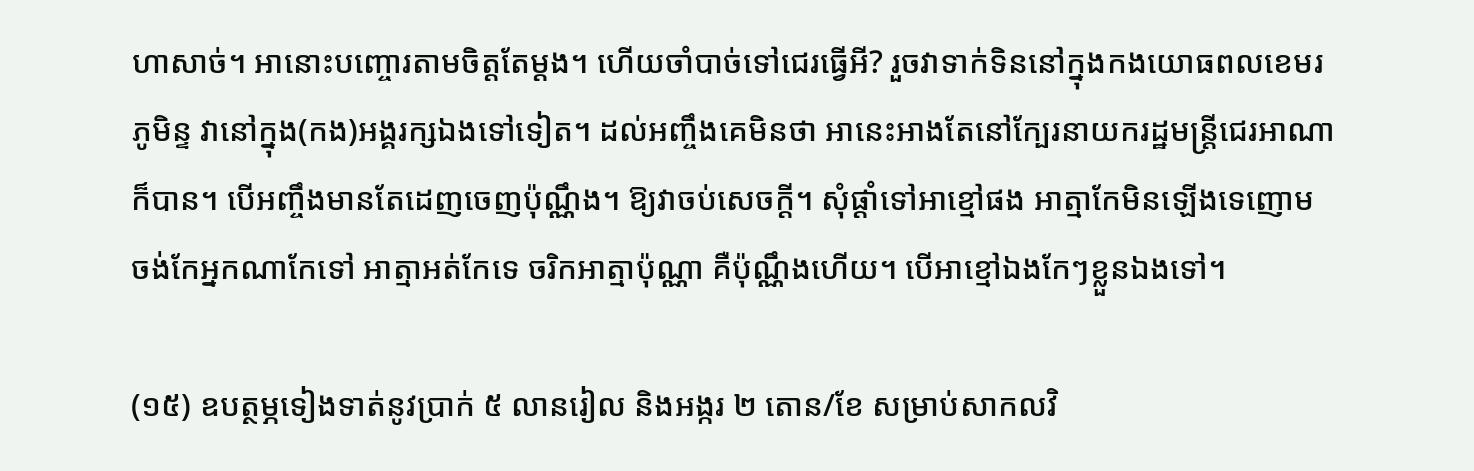ហាសាច់។ អានោះបញ្ចោរតាមចិត្តតែម្ដង។ ហើយចាំបាច់ទៅជេរធ្វើអី? រួចវាទាក់ទិននៅក្នុងកងយោធពលខេមរភូមិន្ទ វានៅក្នុង(កង)អង្គរក្សឯងទៅទៀត។ ដល់អញ្ចឹងគេមិនថា អានេះអាងតែនៅក្បែរនាយករដ្ឋមន្ត្រីជេរអាណាក៏បាន។ បើអញ្ចឹងមានតែដេញចេញប៉ុណ្ណឹង។ ឱ្យវាចប់សេចក្ដី។ សុំផ្ដាំទៅអាខ្មៅផង អាត្មាកែមិនឡើងទេញោម ចង់កែអ្នកណាកែទៅ អាត្មាអត់កែទេ ចរិកអាត្មាប៉ុណ្ណា គឺប៉ុណ្ណឹងហើយ។ បើអាខ្មៅឯងកែៗខ្លួនឯងទៅ។

(១៥) ឧបត្ថម្ភទៀងទាត់នូវប្រាក់ ៥ លានរៀល និងអង្ករ ២ តោន/ខែ សម្រាប់សាកលវិ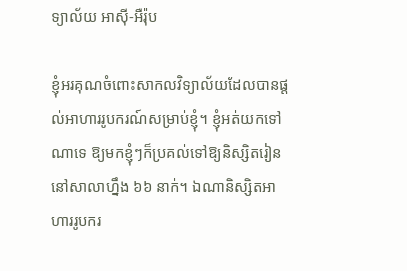ទ្យាល័យ អាស៊ី-អឺរ៉ុប

ខ្ញុំអរគុណចំពោះសាកលវិទ្យាល័យដែលបានផ្ដល់អាហាររូបករណ៍សម្រាប់ខ្ញុំ។ ខ្ញុំអត់យកទៅណាទេ ឱ្យមកខ្ញុំៗក៏ប្រគល់ទៅឱ្យនិស្សិតរៀននៅសាលាហ្នឹង ៦៦ នាក់។ ឯណានិស្សិតអាហាររូបករ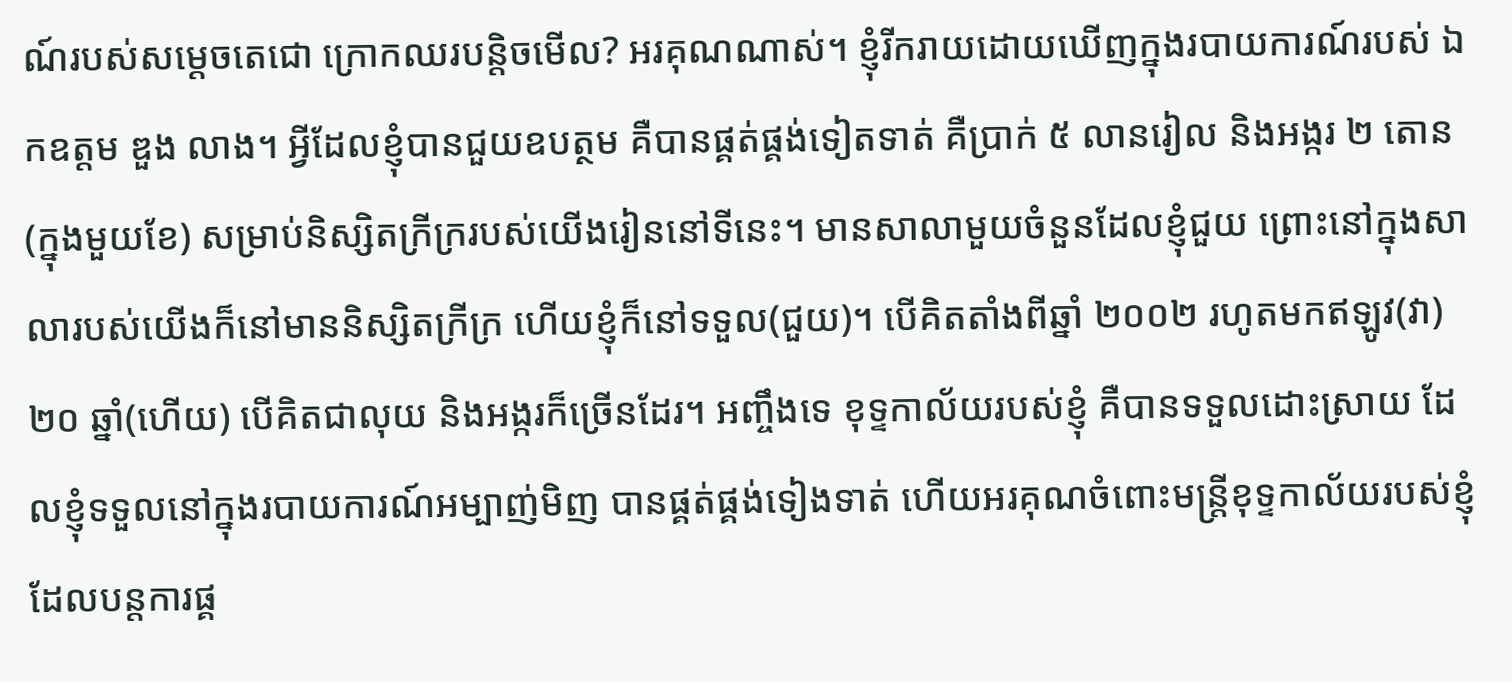ណ៍របស់សម្ដេចតេជោ ក្រោកឈរបន្តិចមើល? អរគុណណាស់។ ខ្ញុំរីករាយដោយឃើញក្នុងរបាយការណ៍របស់ ឯកឧត្តម ឌួង លាង។ អ្វីដែលខ្ញុំបានជួយឧបត្ថម គឺបានផ្គត់ផ្គង់ទៀតទាត់ គឺប្រាក់ ៥ លានរៀល និងអង្ករ ២ តោន(ក្នុងមួយខែ) សម្រាប់និស្សិតក្រីក្ររបស់យើងរៀននៅទីនេះ។ មានសាលាមួយចំនួនដែលខ្ញុំជួយ ព្រោះនៅក្នុងសាលារបស់យើងក៏នៅមាននិស្សិតក្រីក្រ ហើយខ្ញុំក៏នៅទទួល(ជួយ)។ បើគិតតាំងពីឆ្នាំ ២០០២ រហូតមកឥឡូវ(វា) ២០ ឆ្នាំ(ហើយ) បើគិតជាលុយ និងអង្ករក៏ច្រើនដែរ។ អញ្ចឹងទេ ខុទ្ទកាល័យរបស់ខ្ញុំ គឺបានទទួលដោះស្រាយ ដែលខ្ញុំទទួលនៅក្នុងរបាយការណ៍អម្បាញ់មិញ បានផ្គត់ផ្គង់ទៀងទាត់ ហើយអរគុណចំពោះមន្ត្រីខុទ្ទកាល័យរបស់ខ្ញុំ ដែលបន្តការផ្គ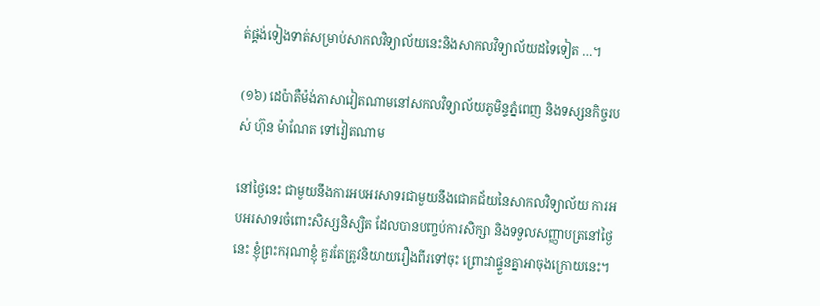ត់ផ្គង់ទៀងទាត់សម្រាប់សាកលវិទ្យាល័យនេះនិងសាកលវិទ្យាល័យដទៃទៀត …។

(១៦) ដេប៉ាតឺម៉ង់ភាសាវៀតណាមនៅសកលវិទ្យាល័យភូមិន្ទភ្នំពេញ និងទស្សនកិច្ចរបស់ ហ៊ុន ម៉ាណែត ទៅវៀតណាម

នៅថ្ងៃនេះ ជាមួយនឹងការអបអរសាទរជាមួយនឹងជោគជ័យនៃសាកលវិទ្យាល័យ ការអបអរសាទរចំពោះសិស្សនិស្សិត ដែលបានបញ្ចប់ការសិក្សា និងទទួលសញ្ញាបត្រនៅថ្ងៃនេះ ខ្ញុំព្រះករុណាខ្ញុំ គួរតែត្រូវនិយាយរឿងពីរទៅចុះ ព្រោះវាផ្ទួនគ្នាអាចុងក្រោយនេះ។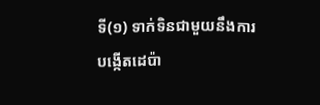ទី(១) ទាក់ទិនជាមួយនឹងការបង្កើតដេប៉ា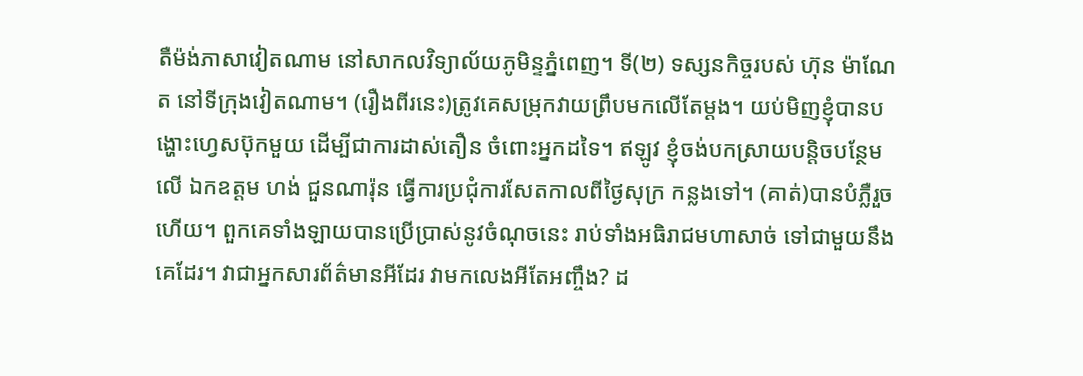តឺម៉ង់ភាសាវៀតណាម នៅសាកលវិទ្យាល័យភូមិន្ទភ្នំពេញ។ ទី(២) ទស្សនកិច្ចរបស់ ហ៊ុន ម៉ាណែត នៅទីក្រុងវៀតណាម។ (រឿងពីរនេះ)ត្រូវគេសម្រុកវាយព្រឹបមកលើតែម្ដង។ យប់មិញខ្ញុំបានបង្ហោះហ្វេសប៊ុកមួយ ដើម្បីជាការដាស់តឿន ចំពោះអ្នកដទៃ។ ឥឡូវ ខ្ញុំចង់បកស្រាយបន្តិចបន្ថែមលើ ឯកឧត្តម ហង់ ជួនណារ៉ុន ធ្វើការប្រជុំការសែតកាលពីថ្ងៃសុក្រ កន្លងទៅ។ (គាត់)បានបំភ្លឺរួចហើយ។ ពួកគេទាំងឡាយបានប្រើប្រាស់នូវចំណុចនេះ រាប់ទាំងអធិរាជមហាសាច់ ទៅជាមួយនឹងគេដែរ។ វាជាអ្នកសារព័ត៌មានអីដែរ វាមកលេងអីតែអញ្ចឹង? ដ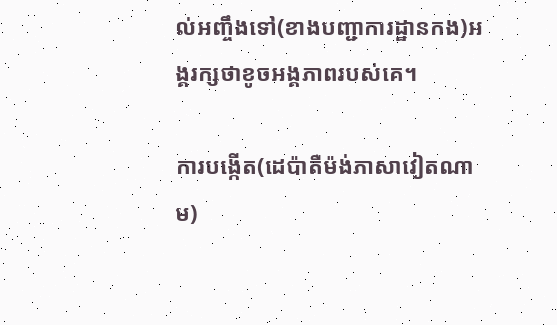ល់អញ្ចឹងទៅ(ខាងបញ្ជាការដ្ឋានកង)អង្គរក្សថាខូចអង្គភាពរបស់គេ។

ការបង្កើត(ដេប៉ាតឺម៉ង់ភាសាវៀតណាម)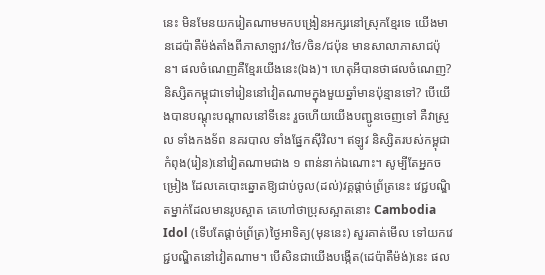នេះ មិនមែនយករៀតណាមមកបង្រៀនអក្សរនៅស្រុកខ្មែរទេ យើងមានដេប៉ាតឺម៉ង់តាំងពីភាសាឡាវ/ថៃ/ចិន/ជប៉ុន មានសាលាភាសាជប៉ុន។ ផលចំណេញគឺខ្មែរយើងនេះ(ឯង)។ ហេតុអីបានថាផលចំណេញ? និស្សិតកម្ពុជាទៅរៀននៅវៀតណាមក្នុងមួយឆ្នាំមានប៉ុន្មានទៅ? បើយើងបានបណ្ដុះបណ្ដាលនៅទីនេះ រួចហើយយើងបញ្ជូនចេញទៅ គឺវាស្រួល ទាំងកងទ័ព នគរបាល ទាំងផ្នែកស៊ីវិល។ ឥឡូវ និស្សិតរបស់កម្ពុជាកំពុង(រៀន)នៅវៀតណាមជាង ១ ពាន់នាក់ឯណោះ។ សូម្បីតែអ្នកចម្រៀង ដែលគេបោះឆ្នោតឱ្យជាប់ចូល(ដល់)វគ្គផ្ដាច់ព្រ័ត្រនេះ វេជ្ជបណ្ឌិតម្នាក់ដែលមានរូបស្អាត គេហៅថាប្រុសស្អាតនោះ Cambodia Idol (ទើបតែផ្ដាច់ព្រ័ត្រ)ថ្ងៃអាទិត្យ(មុននេះ) សួរគាត់មើល ទៅយកវេជ្ជបណ្ឌិតនៅវៀតណាម។ បើសិនជាយើងបង្កើត(ដេប៉ាតឺម៉ង់)នេះ ផល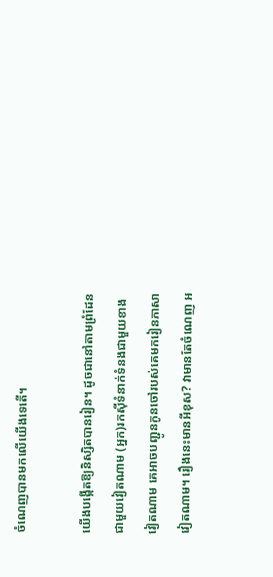ចំណេញបានមកលើយើងទេតើ។

យើងបង្កើតឱ្យនិស្សិតបានរៀន។ ដូចជានៅតាមព្រំដែនជាមួយវៀតណាម (អ្នក)រកស៊ីទំនាក់ទំនងជាមួយខាងវៀតណាម គេអាចបញ្ជូនកូនចៅរបស់គេមករៀនភាសាវៀតណាម។ រឿងនេះមានអីខុស? វាមានតែចំណេញ អ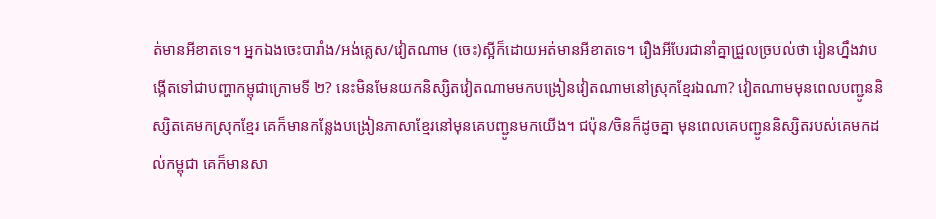ត់មានអីខាតទេ។ អ្នកឯងចេះបារាំង/អង់គ្លេស/វៀតណាម (ចេះ)ស្អីក៏ដោយអត់មានអីខាតទេ។ រឿងអីបែរជានាំគ្នាជ្រួលច្របល់ថា រៀនហ្នឹងវាបង្កើតទៅជាបញ្ហាកម្ពុជាក្រោមទី ២? នេះមិនមែនយកនិស្សិតវៀតណាមមកបង្រៀនវៀតណាមនៅស្រុកខ្មែរឯណា? វៀតណាមមុនពេលបញ្ជូននិស្សិតគេមកស្រុកខ្មែរ គេក៏មានកន្លែងបង្រៀនភាសាខ្មែរនៅមុនគេបញ្ជូនមកយើង។ ជប៉ុន/ចិនក៏ដូចគ្នា មុនពេលគេបញ្ជូននិស្សិតរបស់គេមកដល់កម្ពុជា គេក៏មានសា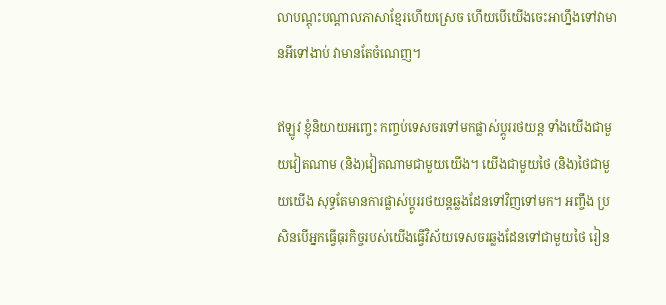លាបណ្ដុះបណ្ដាលភាសាខ្មែរហើយស្រេច ហើយបើយើងចេះអាហ្នឹងទៅវាមានអីទៅងាប់ វាមានតែចំណេញ។

ឥឡូវ ខ្ញុំនិយាយអញ្ចេះ កញ្ចប់ទេសចរទៅមកផ្លាស់ប្តូររថយន្ត ទាំងយើងជាមួយវៀតណាម (និង)វៀតណាមជាមួយយើង។ យើងជាមួយថៃ (និង)ថៃជាមួយយើង សុទ្ធតែមានការផ្លាស់ប្ដូររថយន្តឆ្លងដែនទៅវិញទៅមក។ អញ្ចឹង ប្រសិនបើអ្នកធ្វើធុរកិច្ចរបស់យើងធ្វើវិស័យទេសចរឆ្លងដែនទៅជាមួយថៃ រៀន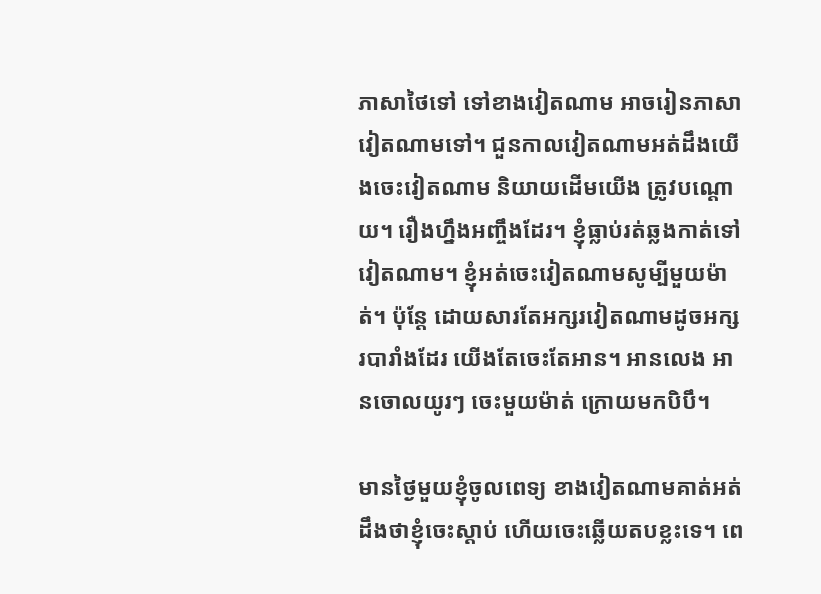ភាសាថៃទៅ ទៅខាងវៀតណាម អាចរៀនភាសាវៀតណាមទៅ។ ជួនកាលវៀតណាមអត់ដឹងយើងចេះវៀតណាម និយាយដើមយើង ត្រូវបណ្ដោយ។ រឿងហ្នឹងអញ្ចឹងដែរ។ ខ្ញុំធ្លាប់រត់ឆ្លងកាត់ទៅវៀតណាម។ ខ្ញុំអត់ចេះវៀតណាមសូម្បីមួយម៉ាត់។ ប៉ុន្តែ ដោយសារតែអក្សរវៀតណាមដូចអក្សរបារាំងដែរ យើងតែចេះតែអាន។ អានលេង អានចោលយូរៗ ចេះមួយម៉ាត់ ក្រោយមកបិបឹ។

មានថ្ងៃមួយខ្ញុំចូលពេទ្យ ខាងវៀតណាមគាត់អត់ដឹងថាខ្ញុំចេះស្ដាប់ ហើយចេះឆ្លើយតបខ្លះទេ។ ពេ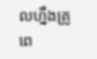លហ្នឹងគ្រូពេ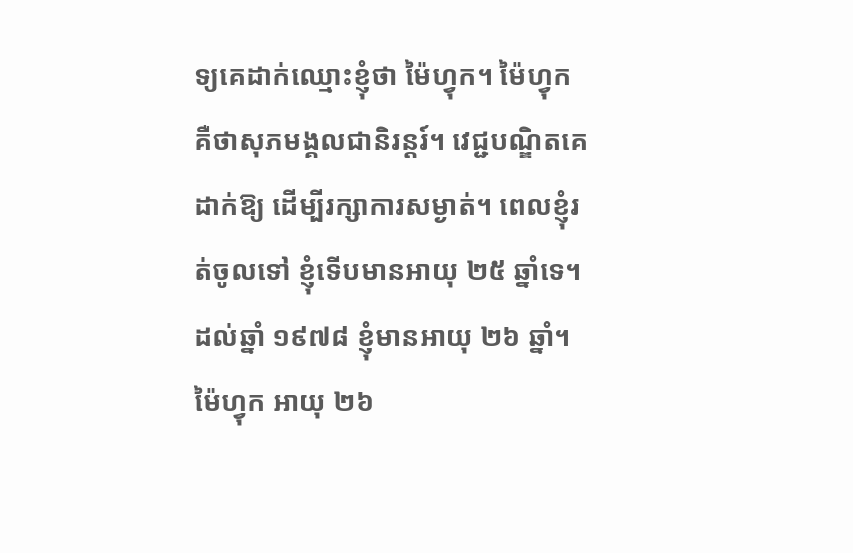ទ្យគេដាក់ឈ្មោះខ្ញុំថា ម៉ៃហ្វុក។ ម៉ៃហ្វុក គឺថាសុភមង្គលជានិរន្តរ៍។ វេជ្ជបណ្ឌិតគេដាក់ឱ្យ ដើម្បីរក្សាការសម្ងាត់។ ពេលខ្ញុំរត់ចូលទៅ ខ្ញុំទើបមានអាយុ ២៥ ឆ្នាំទេ។ ដល់ឆ្នាំ ១៩៧៨ ខ្ញុំមានអាយុ ២៦ ឆ្នាំ។ ម៉ៃហ្វុក អាយុ ២៦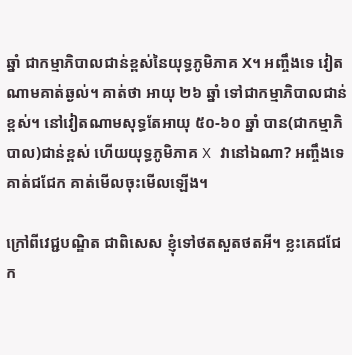ឆ្នាំ ជាកម្មាភិបាលជាន់ខ្ពស់នៃយុទ្ធភូមិភាគ X។ អញ្ចឹងទេ វៀតណាមគាត់ឆ្ងល់។ គាត់ថា អាយុ ២៦ ឆ្នាំ ទៅជាកម្មាភិបាលជាន់ខ្ពស់។ នៅវៀតណាមសុទ្ធតែអាយុ ៥០-៦០ ឆ្នាំ បាន(ជាកម្មាភិបាល)ជាន់ខ្ពស់ ហើយយុទ្ធភូមិភាគ X វានៅឯណា? អញ្ចឹងទេ គាត់ជជែក គាត់មើលចុះមើលឡើង។

ក្រៅពីវេជ្ជបណ្ឌិត ជាពិសេស ខ្ញុំទៅថតសួតថតអី។ ខ្លះគេជជែក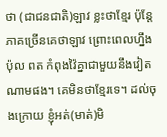ថា (ជាជនជាតិ)ឡាវ ខ្លះថាខ្មែរ ប៉ុន្តែភាគច្រើនគេថាឡាវ ព្រោះពេលហ្នឹង ប៉ុល ពត កំពុងវ៉ៃគ្នាជាមួយនឹងវៀតណាមផង។ គេមិនថាខ្មែរទេ។ ដល់ចុងក្រោយ ខ្ញុំអត់(មាត់)មិ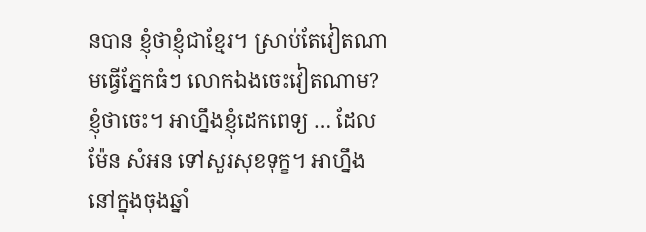នបាន ខ្ញុំថាខ្ញុំជាខ្មែរ។ ស្រាប់តែវៀតណាមធ្វើភ្នែកធំៗ លោកឯងចេះវៀតណាម? ខ្ញុំថាចេះ។ អាហ្នឹងខ្ញុំដេកពេទ្យ … ដែល ម៉ែន សំអន ទៅសួរសុខទុក្ខ។ អាហ្នឹងនៅក្នុងចុងឆ្នាំ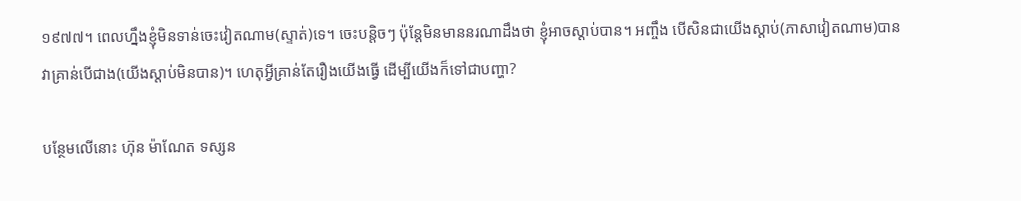១៩៧៧។ ពេលហ្នឹងខ្ញុំមិនទាន់ចេះវៀតណាម(ស្ទាត់)ទេ។ ចេះបន្ដិចៗ ប៉ុន្តែមិនមាននរណាដឹងថា ខ្ញុំអាចស្ដាប់បាន។ អញ្ចឹង បើសិនជាយើងស្ដាប់(ភាសាវៀតណាម)បាន វាគ្រាន់បើជាង(យើងស្ដាប់មិនបាន)។ ហេតុអ្វីគ្រាន់តែរឿងយើងធ្វើ ដើម្បីយើងក៏ទៅជាបញ្ហា?

បន្ថែមលើនោះ ហ៊ុន ម៉ាណែត ទស្សន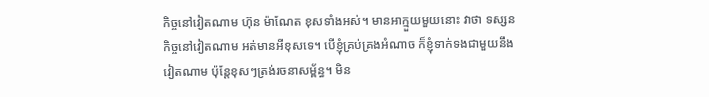កិច្ចនៅវៀតណាម ហ៊ុន ម៉ាណែត ខុសទាំងអស់។ មានអាក្មួយមួយនោះ វាថា ទស្សនកិច្ចនៅវៀតណាម អត់មានអីខុសទេ។ បើខ្ញុំគ្រប់គ្រងអំណាច ក៏ខ្ញុំទាក់ទងជាមួយនឹងវៀតណាម ប៉ុន្តែខុសៗត្រង់រចនាសម្ព័ន្ធ។ មិន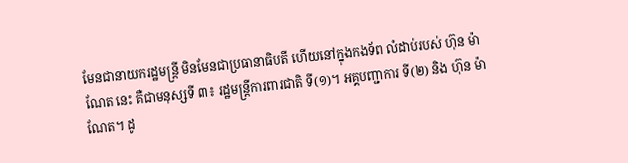មែនជានាយករដ្ឋមន្រ្តី មិនមែនជាប្រធានាធិបតី ហើយនៅក្នុងកងទ័ព លំដាប់របស់ ហ៊ុន ម៉ាណែត នេះ គឺជាមនុស្សទី ៣៖ រដ្ឋមន្រ្តីការពារជាតិ ទី(១)។ អគ្គបញ្ជាការ ទី(២) និង ហ៊ុន ម៉ាណែត។ ដូ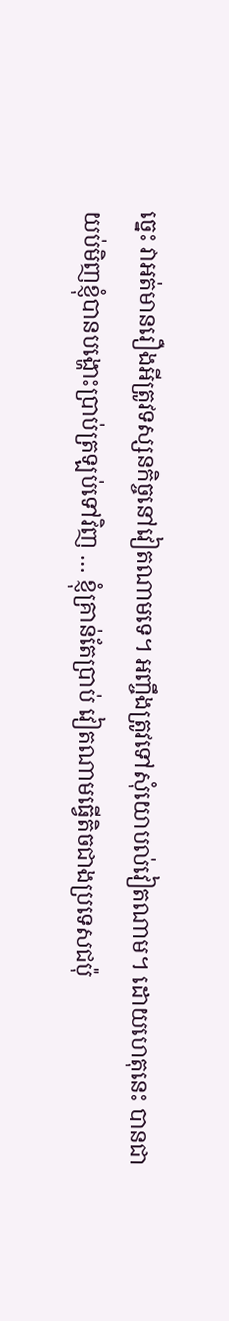ច្នេះ វាអត់មានរឿងអីត្រូវទស្សនកិច្ចនៅវៀតណាមទេ។ អញ្ចឹងត្រូវទៅសុំយោបល់វៀតណាម។ ដោយហេតុនេះ បានជាយប់មិញខ្ញុំបានបង្ហោះប្រាប់ត្រឡប់ទៅវិញ … ខ្ញុំគ្រាន់តែប្រាប់ វៀតណាមធ្វើតិចជាងប្រទេសជប៉ុ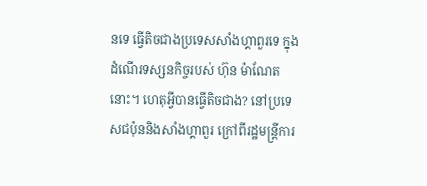នទេ ធ្វើតិចជាងប្រទេសសាំងហ្គាពួរទេ ក្នុងដំណើរទស្សនកិច្ចរបស់ ហ៊ុន ម៉ាណែតនោះ។ ហេតុអ្វីបានធ្វើតិចជាង? នៅប្រទេសជប៉ុននិងសាំងហ្គាពួរ ក្រៅពីរដ្ឋមន្រ្តីការ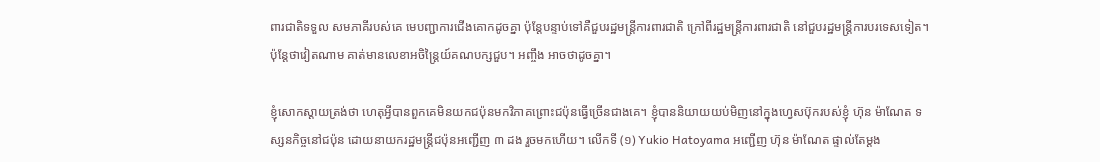ពារជាតិទទួល សមភាគីរបស់គេ មេបញ្ជាការជើងគោកដូចគ្នា ប៉ុន្តែបន្ទាប់ទៅគឺជួបរដ្ឋមន្រ្តីការពារជាតិ ក្រៅពីរដ្ឋមន្រ្តីការពារជាតិ នៅជួបរដ្ឋមន្រ្តីការបរទេសទៀត។ ប៉ុន្តែថាវៀតណាម គាត់មានលេខាអចិន្ត្រៃយ៍គណបក្សជួប។ អញ្ចឹង អាចថាដូចគ្នា។

ខ្ញុំសោកស្ដាយត្រង់ថា ហេតុអ្វីបានពួកគេមិនយកជប៉ុនមកវិភាគព្រោះជប៉ុនធ្វើច្រើនជាងគេ។ ខ្ញុំបាននិយាយយប់មិញនៅក្នុងហ្វេសប៊ុករបស់ខ្ញុំ ហ៊ុន ម៉ាណែត ទស្សនកិច្ចនៅជប៉ុន ដោយនាយករដ្ឋមន្រ្ដីជប៉ុនអញ្ជើញ ៣ ដង រួចមកហើយ។ លើកទី (១) Yukio Hatoyama អញ្ជើញ ហ៊ុន ម៉ាណែត ផ្ទាល់តែម្ដង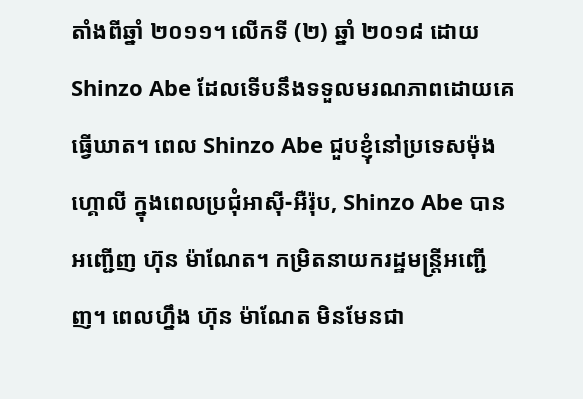តាំងពីឆ្នាំ ២០១១។ លើកទី (២) ឆ្នាំ ២០១៨ ដោយ Shinzo Abe ដែលទើបនឹងទទួលមរណភាពដោយគេធ្វើឃាត។ ពេល Shinzo Abe ជួបខ្ញុំនៅប្រទេសម៉ុងហ្គោលី ក្នុងពេលប្រជុំអាស៊ី-អឺរ៉ុប, Shinzo Abe បានអញ្ជើញ ហ៊ុន ម៉ាណែត។ កម្រិតនាយករដ្ឋមន្រ្តីអញ្ជើញ។ ពេលហ្នឹង ហ៊ុន ម៉ាណែត មិនមែនជា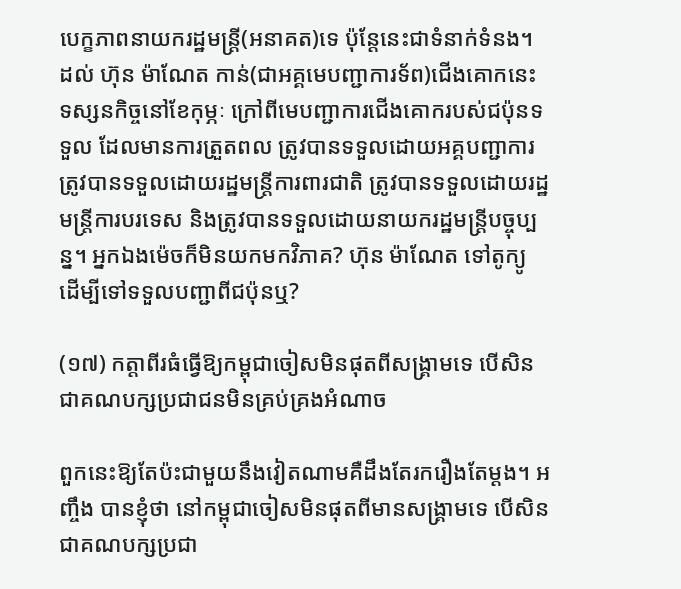បេក្ខភាពនាយករដ្ឋមន្រ្តី(អនាគត)ទេ ប៉ុន្តែនេះជាទំនាក់ទំនង។ ដល់ ហ៊ុន ម៉ាណែត កាន់(ជាអគ្គមេបញ្ជាការទ័ព)ជើងគោកនេះ ទស្សនកិច្ចនៅខែកុម្ភៈ ក្រៅពីមេបញ្ជាការជើងគោករបស់ជប៉ុនទទួល ដែលមានការត្រួតពល ត្រូវបានទទួលដោយអគ្គបញ្ជាការ ត្រូវបានទទួលដោយរដ្ឋមន្រ្តីការពារជាតិ ត្រូវបានទទួលដោយរដ្ឋមន្រ្តីការបរទេស និងត្រូវបានទទួលដោយនាយករដ្ឋមន្រ្តីបច្ចុប្បន្ន។ អ្នកឯងម៉េចក៏មិនយកមកវិភាគ? ហ៊ុន ម៉ាណែត ទៅតូក្យូ ដើម្បីទៅទទួលបញ្ជាពីជប៉ុនឬ?

(១៧) កត្តាពីរធំធ្វើឱ្យកម្ពុជាចៀសមិនផុតពីសង្គ្រាមទេ បើសិនជាគណបក្សប្រជាជនមិនគ្រប់គ្រងអំណាច

ពួកនេះឱ្យតែប៉ះជាមួយនឹងវៀតណាមគឺដឹងតែរករឿងតែម្ដង។ អញ្ចឹង បានខ្ញុំថា នៅកម្ពុជាចៀសមិនផុតពីមានសង្រ្គាមទេ បើសិនជាគណបក្សប្រជា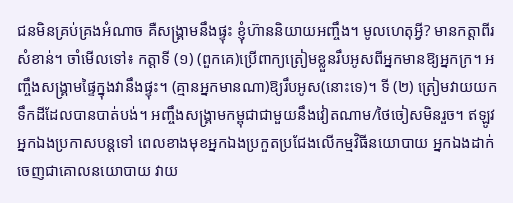ជនមិនគ្រប់គ្រងអំណាច គឺសង្រ្គាមនឹងផ្ទុះ ខ្ញុំហ៊ាននិយាយអញ្ចឹង។ មូលហេតុអ្វី? មានកត្តាពីរសំខាន់។ ចាំមើលទៅ៖ កត្តាទី (១) (ពួកគេ)ប្រើពាក្យត្រៀមខ្លួនរឹបអូសពីអ្នកមានឱ្យអ្នកក្រ។ អញ្ចឹងសង្រ្គាមផ្ទៃក្នុងវានឹងផ្ទុះ។ (គ្មានអ្នកមានណា)ឱ្យរឹបអូស(នោះទេ)។ ទី (២) ត្រៀមវាយយកទឹកដីដែលបានបាត់បង់។ អញ្ចឹងសង្រ្គាមកម្ពុជាជាមួយនឹងវៀតណាម/ថៃចៀសមិនរួច។ ឥឡូវ អ្នកឯងប្រកាសបន្ដទៅ ពេលខាងមុខអ្នកឯងប្រកួតប្រជែងលើកម្មវិធីនយោបាយ អ្នកឯងដាក់ចេញជាគោលនយោបាយ វាយ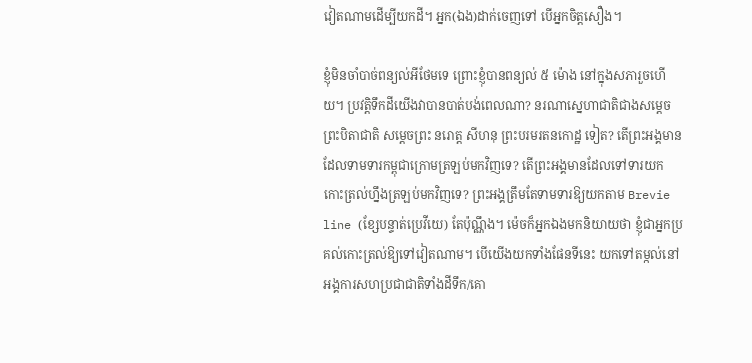វៀតណាមដើម្បីយកដី។ អ្នក(ឯង)ដាក់ចេញទៅ បើអ្នកចិត្តសឿង។

ខ្ញុំមិនចាំបាច់ពន្យល់អីថែមទេ ព្រោះខ្ញុំបានពន្យល់ ៥ ម៉ោង នៅក្នុងសភារួចហើយ។ ប្រវត្តិទឹកដីយើងវាបានបាត់បង់ពេលណា? នរណាស្នេហាជាតិជាងសម្ដេចព្រះបិតាជាតិ សម្ដេចព្រះ នរោត្ត សីហនុ ព្រះបរមរតនកោដ្ឋ ទៀត? តើព្រះអង្គមានដែលទាមទារកម្ពុជាក្រោមត្រឡប់មកវិញទេ? តើព្រះអង្គមានដែលទៅទារយកកោះត្រល់ហ្នឹងត្រឡប់មកវិញទេ? ព្រះអង្គត្រឹមតែទាមទារឱ្យយកតាម Brevie line (ខ្សែបន្ទាត់ប្រេវីយេ) តែប៉ុណ្ណឹង។ ម៉េចក៏អ្នកឯងមកនិយាយថា ខ្ញុំជាអ្នកប្រគល់កោះត្រល់ឱ្យទៅវៀតណាម។ បើយើងយកទាំងផែនទីនេះ យកទៅតម្កល់នៅអង្គការសហប្រជាជាតិទាំងដីទឹក/គោ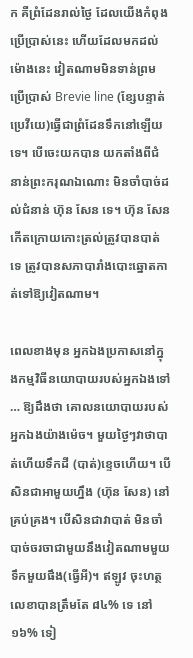ក គឺព្រំដែនរាល់ថ្ងៃ ដែលយើងកំពុងប្រើប្រាស់នេះ ហើយដែលមកដល់ម៉ោងនេះ វៀតណាមមិនទាន់ព្រមប្រើប្រាស់ Brevie line (ខ្សែបន្ទាត់ប្រេវីយេ)ធ្វើជាព្រំដែនទឹកនៅឡើយទេ។ បើចេះយកបាន យកតាំងពីជំនាន់ព្រះករុណឯណោះ មិនចាំបាច់ដល់ជំនាន់ ហ៊ុន សែន ទេ។ ហ៊ុន សែន កើតក្រោយកោះត្រល់ត្រូវបានបាត់ទេ ត្រូវបានសភាបារាំងបោះឆ្នោតកាត់ទៅឱ្យវៀតណាម។

ពេលខាងមុន អ្នកឯងប្រកាសនៅក្នុងកម្មវិធីនយោបាយរបស់អ្នកឯងទៅ … ឱ្យដឹងថា គោលនយោបាយរបស់អ្នកឯងយ៉ាងម៉េច។ មួយថ្ងៃៗវាថាបាត់ហើយទឹកដី (បាត់)ខ្ទេចហើយ។ បើសិនជាអាមួយហ្នឹង (ហ៊ុន សែន) នៅគ្រប់គ្រង។ បើសិនជាវាបាត់ មិនចាំបាច់ចរចាជាមួយនឹងវៀតណាមមួយទឹកមួយផឹង(ធ្វើអី)។ ឥឡូវ ចុះហត្ថលេខាបានត្រឹមតែ ៨៤% ទេ នៅ ១៦% ទៀ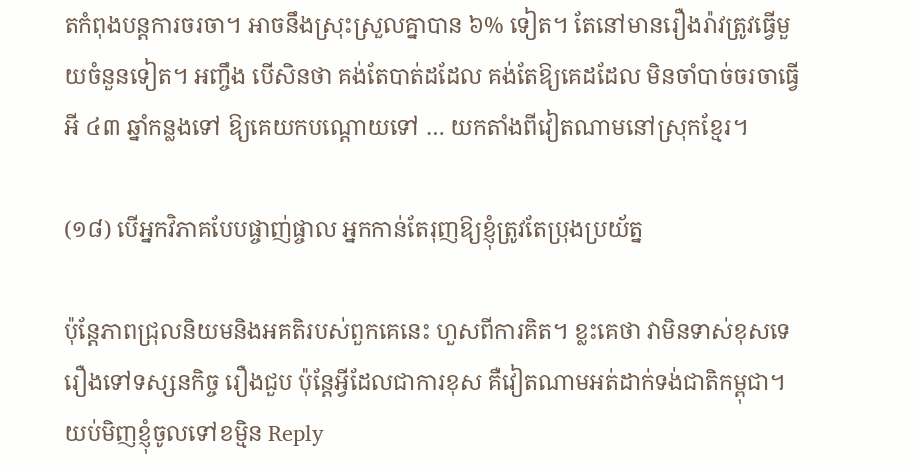តកំពុងបន្តការចរចា។ អាចនឹងស្រុះស្រួលគ្នាបាន ៦% ទៀត។ តែនៅមានរឿងរ៉ាវត្រូវធ្វើមួយចំនួនទៀត។ អញ្ចឹង បើសិនថា គង់តែបាត់ដដែល គង់តែឱ្យគេដដែល មិនចាំបាច់ចរចាធ្វើអី ៤៣ ឆ្នាំកន្លងទៅ ឱ្យគេយកបណ្ដោយទៅ … យកតាំងពីវៀតណាមនៅស្រុកខ្មែរ។

(១៨) បើអ្នកវិភាគបែបផ្ចាញ់ផ្ចាល អ្នកកាន់តែរុញឱ្យខ្ញុំត្រូវតែប្រុងប្រយ័ត្ន

ប៉ុន្តែភាពជ្រុលនិយមនិងអគតិរបស់ពួកគេនេះ ហួសពីការគិត។ ខ្លះគេថា វាមិនទាស់ខុសទេ រឿងទៅទស្សនកិច្ច រឿងជួប ប៉ុន្តែអ្វីដែលជាការខុស គឺវៀតណាមអត់ដាក់ទង់ជាតិកម្ពុជា។ យប់មិញខ្ញុំចូលទៅខម្មិន Reply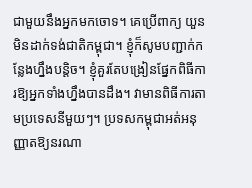ជាមួយនឹងអ្នកមកចោទ។ គេប្រើពាក្យ យួនមិនដាក់ទង់ជាតិកម្ពុជា។ ខ្ញុំក៏សូមបញ្ជាក់កន្លែងហ្នឹងបន្ដិច។ ខ្ញុំគួរតែបង្រៀនផ្នែកពិធីការឱ្យអ្នកទាំងហ្នឹងបានដឹង។ វាមានពិធីការតាមប្រទេសនីមួយៗ។ ប្រទសកម្ពុជាអត់អនុញ្ញាតឱ្យនរណា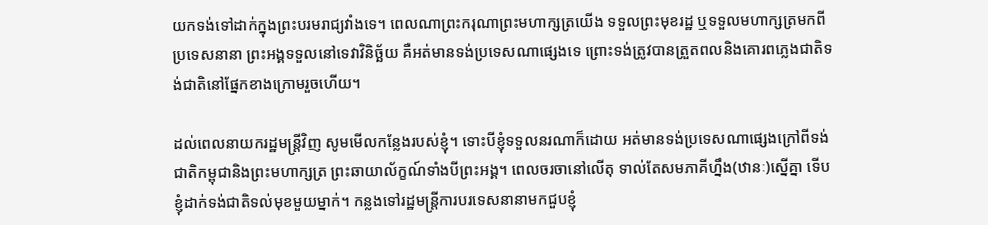យកទង់ទៅដាក់ក្នុងព្រះបរមរាជ្យវាំងទេ។ ពេលណាព្រះករុណាព្រះមហាក្សត្រយើង ទទួលព្រះមុខរដ្ឋ ឬទទួលមហាក្សត្រមកពីប្រទេសនានា ព្រះអង្គទទួលនៅទេវាវិនិច្ឆ័យ គឺអត់មានទង់ប្រទេសណាផ្សេងទេ ព្រោះទង់ត្រូវបានត្រួតពលនិងគោរពភ្លេងជាតិទង់ជាតិនៅផ្នែកខាងក្រោមរួចហើយ។

ដល់ពេលនាយករដ្ឋមន្រ្តីវិញ សូមមើលកន្លែងរបស់ខ្ញុំ។ ទោះបីខ្ញុំទទួលនរណាក៏ដោយ អត់មានទង់ប្រទេសណាផ្សេងក្រៅពីទង់ជាតិកម្ពុជានិងព្រះមហាក្សត្រ ព្រះឆាយាល័ក្ខណ៍ទាំងបីព្រះអង្គ។ ពេលចរចានៅលើតុ ទាល់តែសមភាគីហ្នឹង(ឋានៈ)ស្នើគ្នា ទើបខ្ញុំដាក់ទង់ជាតិទល់មុខមួយម្នាក់។ កន្លងទៅរដ្ឋមន្រ្តីការបរទេសនានាមកជួបខ្ញុំ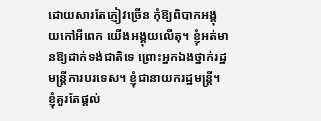ដោយសារតែភ្ញៀវច្រើន កុំឱ្យពិបាកអង្គុយកៅអីពេក យើងអង្គុយលើតុ។ ខ្ញុំអត់មានឱ្យដាក់ទង់ជាតិទេ ព្រោះអ្នកឯងថ្នាក់រដ្ឋមន្រ្តីការបរទេស។ ខ្ញុំជានាយករដ្ឋមន្រ្តី។ ខ្ញុំគួរតែផ្ដល់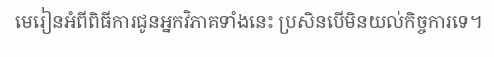មេរៀនអំពីពិធីការជូនអ្នកវិភាគទាំងនេះ ប្រសិនបើមិនយល់កិច្ចការទេ។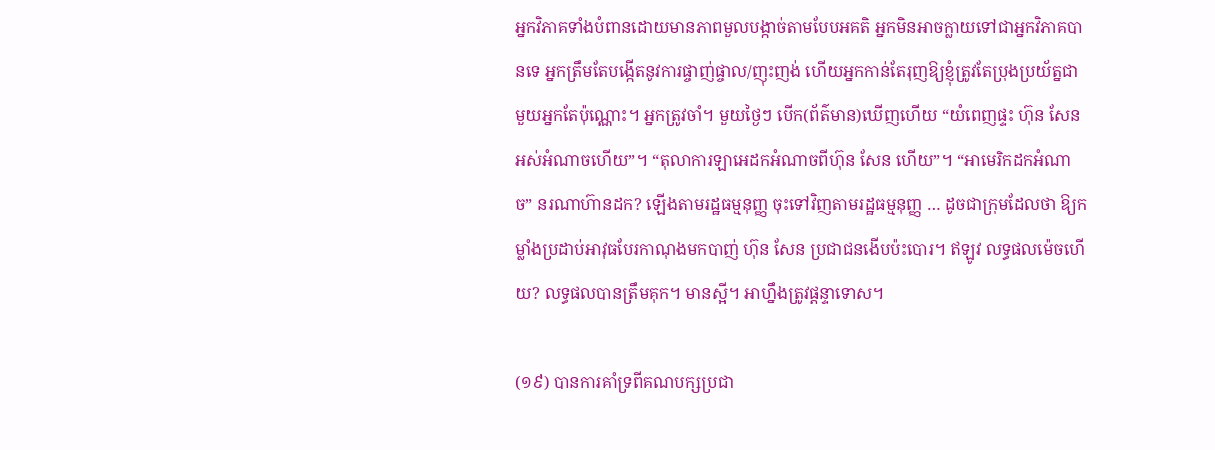អ្នកវិភាគទាំងបំពានដោយមានភាពមួលបង្កាច់តាមបែបអគតិ អ្នកមិនអាចក្លាយទៅជាអ្នកវិភាគបានទេ អ្នកត្រឹមតែបង្កើតនូវការផ្ចាញ់ផ្ចាល/ញុះញង់ ហើយអ្នកកាន់តែរុញឱ្យខ្ញុំត្រូវតែប្រុងប្រយ័ត្នជាមួយអ្នកតែប៉ុណ្ណោះ។ អ្នកត្រូវចាំ។ មួយថ្ងៃៗ បើក(ព័ត៌មាន)ឃើញហើយ “យំពេញផ្ទះ ហ៊ុន សែន អស់អំណាចហើយ”។ “តុលាការឡាអេដកអំណាចពីហ៊ុន សែន ហើយ”។ “អាមេរិកដកអំណាច” នរណាហ៊ានដក? ឡើងតាមរដ្ឋធម្មនុញ្ញ ចុះទៅវិញតាមរដ្ឋធម្មនុញ្ញ … ដូចជាក្រុមដែលថា ឱ្យកម្លាំងប្រដាប់អាវុធបែរកាណុងមកបាញ់ ហ៊ុន សែន ប្រជាជនងើបប៉ះបោរ។ ឥឡូវ លទ្ធផលម៉េចហើយ? លទ្ធផលបានត្រឹមគុក។ មានស្អី។ អាហ្នឹងត្រូវផ្ដន្ទាទោស។

(១៩) បានការគាំទ្រពីគណបក្សប្រជា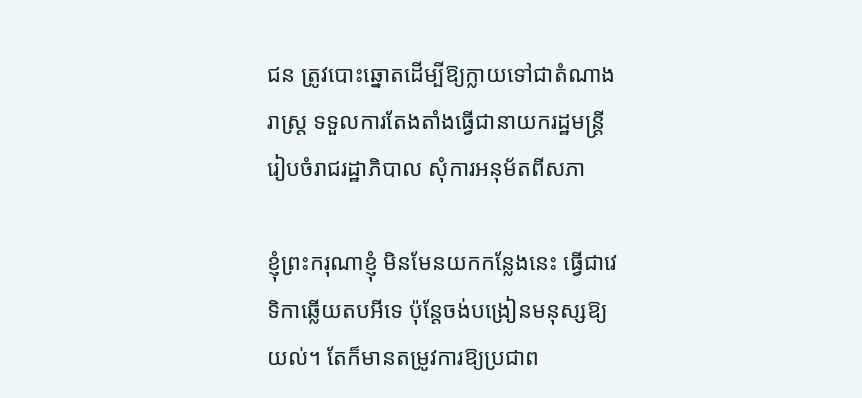ជន ត្រូវបោះឆ្នោតដើម្បីឱ្យក្លាយទៅជាតំណាងរាស្រ្ត ទទួលការតែងតាំងធ្វើជានាយករដ្ឋមន្រ្តី រៀបចំរាជរដ្ឋាភិបាល សុំការអនុម័តពីសភា

ខ្ញុំព្រះករុណាខ្ញុំ មិនមែនយកកន្លែងនេះ ធ្វើជាវេទិកាឆ្លើយតបអីទេ ប៉ុន្តែចង់បង្រៀនមនុស្សឱ្យយល់។ តែក៏មានតម្រូវការឱ្យប្រជាព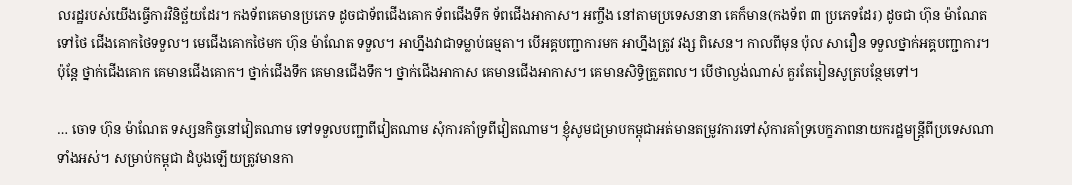លរដ្ឋរបស់យើងធ្វើការវិនិច្ឆ័យដែរ។ កងទ័ពគេមានប្រភេទ ដូចជាទ័ពជើងគោក ទ័ពជើងទឹក ទ័ពជើងអាកាស។ អញ្ចឹង នៅតាមប្រទេសនានា គេក៏មាន(កងទ័ព ៣ ប្រភេទដែរ) ដូចជា ហ៊ុន ម៉ាណែត ទៅថៃ ជើងគោកថៃទទួល។ មេជើងគោកថៃមក ហ៊ុន ម៉ាណែត ទទួល។ អាហ្នឹងវាជាទម្លាប់ធម្មតា។ បើអគ្គបញ្ជាការមក អាហ្នឹងត្រូវ វង្ស ពិសេន។ កាលពីមុន ប៉ុល សារឿន ទទួលថ្នាក់អគ្គបញ្ជាការ។ ប៉ុន្តែ ថ្នាក់ជើងគោក គេមានជើងគោក។ ថ្នាក់ជើងទឹក គេមានជើងទឹក។ ថ្នាក់ជើងអាកាស គេមានជើងអាកាស។ គេមានសិទ្ធិត្រួតពល។ បើថាល្ងង់ណាស់ គួរតែរៀនសូត្របន្ថែមទៅ។

… ចោទ ហ៊ុន ម៉ាណែត ទស្សនកិច្ចនៅវៀតណាម ទៅទទួលបញ្ជាពីវៀតណាម សុំការគាំទ្រពីវៀតណាម។ ខ្ញុំសូមជម្រាបកម្ពុជាអត់មានតម្រូវការទៅសុំការគាំទ្របេក្ខភាពនាយករដ្ឋមន្រ្តីពីប្រទេសណាទាំងអស់។ សម្រាប់កម្ពុជា ដំបូងឡើយត្រូវមានកា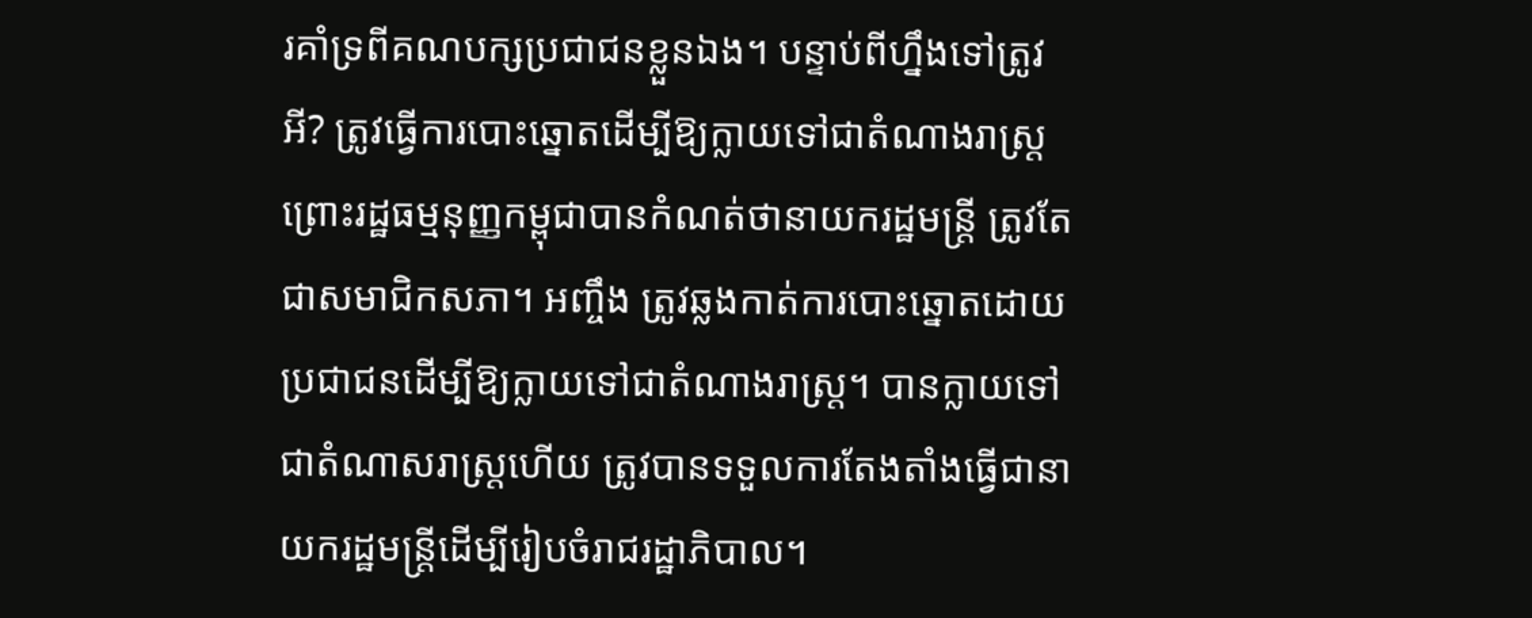រគាំទ្រពីគណបក្សប្រជាជនខ្លួនឯង។ បន្ទាប់ពីហ្នឹងទៅត្រូវអី? ត្រូវធ្វើការបោះឆ្នោតដើម្បីឱ្យក្លាយទៅជាតំណាងរាស្រ្ត ព្រោះរដ្ឋធម្មនុញ្ញកម្ពុជាបានកំណត់ថានាយករដ្ឋមន្រ្តី ត្រូវតែជាសមាជិកសភា។ អញ្ចឹង ត្រូវឆ្លងកាត់ការបោះឆ្នោតដោយប្រជាជនដើម្បីឱ្យក្លាយទៅជាតំណាងរាស្រ្ត។ បានក្លាយទៅជាតំណាសរាស្រ្តហើយ ត្រូវបានទទួលការតែងតាំងធ្វើជានាយករដ្ឋមន្រ្តីដើម្បីរៀបចំរាជរដ្ឋាភិបាល។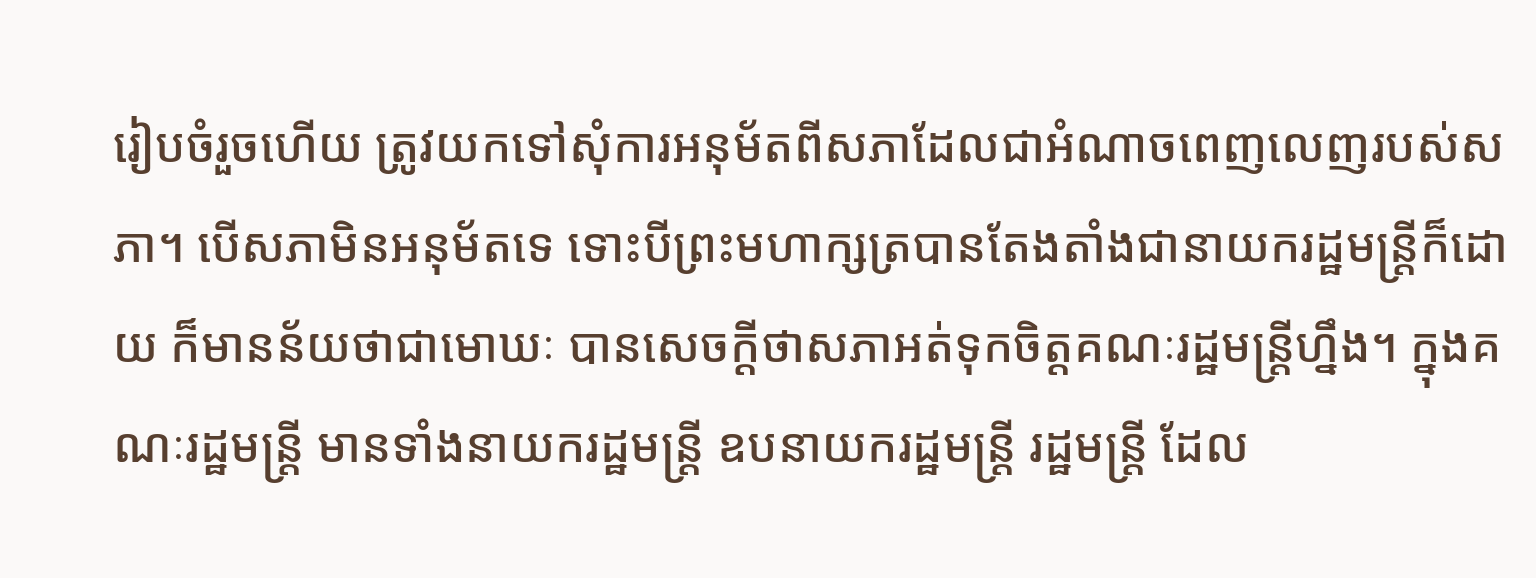រៀបចំរួចហើយ ត្រូវយកទៅសុំការអនុម័តពីសភាដែលជាអំណាចពេញលេញរបស់សភា។ បើសភាមិនអនុម័តទេ ទោះបីព្រះមហាក្សត្របានតែងតាំងជានាយករដ្ឋមន្រ្តីក៏ដោយ ក៏មានន័យថាជាមោឃៈ បានសេចក្ដីថាសភាអត់ទុកចិត្តគណៈរដ្ឋមន្រ្តីហ្នឹង។ ក្នុងគណៈរដ្ឋមន្រ្តី មានទាំងនាយករដ្ឋមន្រ្តី ឧបនាយករដ្ឋមន្រ្តី រដ្ឋមន្រ្តី ដែល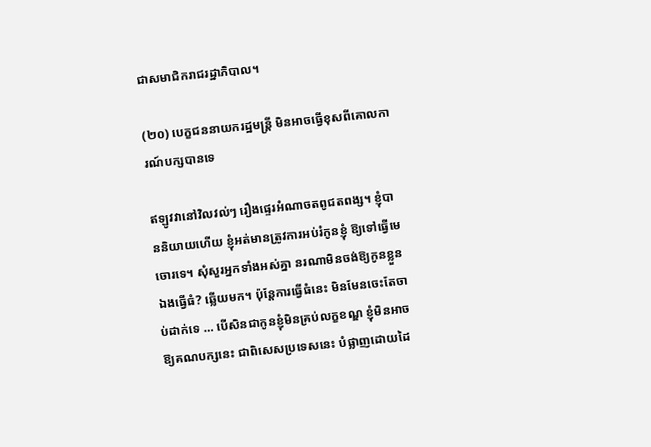ជាសមាជិករាជរដ្ឋាភិបាល។

(២០) បេក្ខជននាយករដ្ឋមន្ត្រី មិនអាចធ្វើខុសពីគោលការណ៍បក្សបានទេ

ឥឡូវវានៅវិលវល់ៗ រឿងផ្ទេរអំណាចតពូជតពង្ស។ ខ្ញុំបាននិយាយហើយ ខ្ញុំអត់មានត្រូវការអប់រំកូនខ្ញុំ ឱ្យទៅធ្វើមេចោរទេ។ សុំសួរអ្នកទាំងអស់គ្នា នរណាមិនចង់ឱ្យកូនខ្លួនឯងធ្វើធំ? ឆ្លើយមក។ ប៉ុន្តែការធ្វើធំនេះ មិនមែនចេះតែចាប់ដាក់ទេ … បើសិនជាកូនខ្ញុំមិនគ្រប់លក្ខខណ្ឌ ខ្ញុំមិនអាចឱ្យគណបក្សនេះ ជាពិសេសប្រទេសនេះ បំផ្លាញដោយដៃ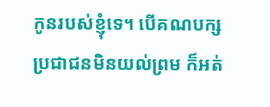កូនរបស់ខ្ញុំទេ។ បើគណបក្សប្រជាជនមិនយល់ព្រម ក៏អត់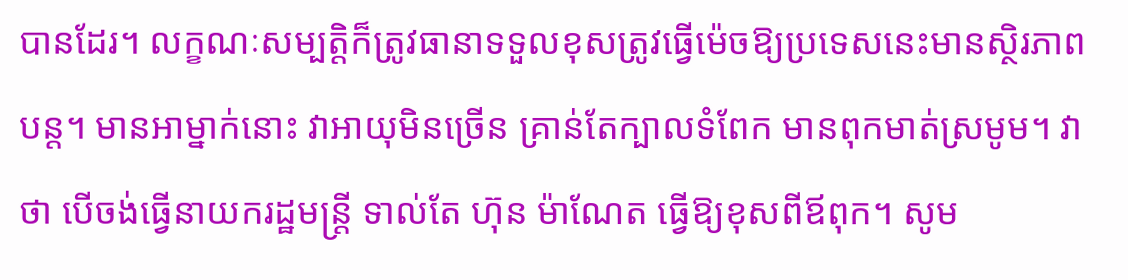បានដែរ។ លក្ខណៈសម្បត្តិក៏ត្រូវធានាទទួលខុសត្រូវធ្វើម៉េចឱ្យប្រទេសនេះមានស្ថិរភាពបន្ត។ មានអាម្នាក់នោះ វាអាយុមិនច្រើន គ្រាន់តែក្បាលទំពែក មានពុកមាត់ស្រមូម។ វាថា បើចង់ធ្វើនាយករដ្ឋមន្រ្តី ទាល់តែ ហ៊ុន ម៉ាណែត ធ្វើឱ្យខុសពីឪពុក។ សូម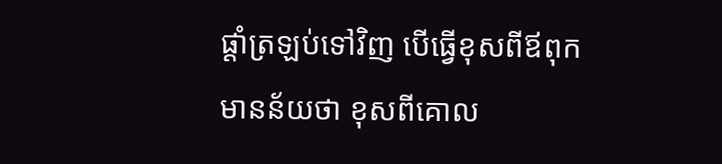ផ្ដាំត្រឡប់ទៅវិញ បើធ្វើខុសពីឪពុក មានន័យថា ខុសពីគោល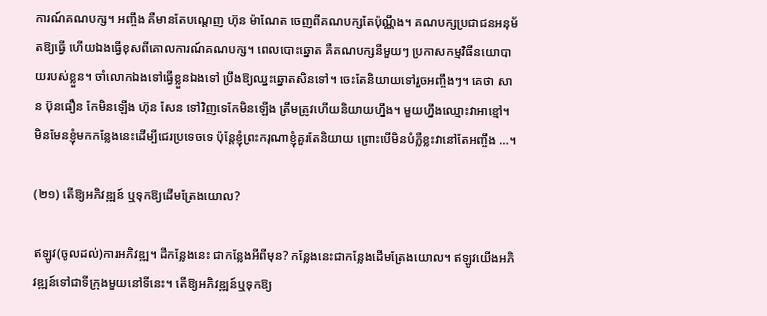ការណ៍គណបក្ស។ អញ្ចឹង គឺមានតែបណ្ដេញ ហ៊ុន ម៉ាណែត ចេញពីគណបក្សតែប៉ុណ្ណឹង។ គណបក្សប្រជាជនអនុម័តឱ្យធ្វើ ហើយឯងធ្វើខុសពីគោលការណ៍គណបក្ស។ ពេលបោះឆ្នោត គឺគណបក្សនីមួយៗ ប្រកាសកម្មវិធីនយោបាយរបស់ខ្លួន។ ចាំលោកឯងទៅធ្វើខ្លួនឯងទៅ ប្រឹងឱ្យឈ្នះឆ្នោតសិនទៅ។ ចេះតែនិយាយទៅរួចអញ្ចឹងៗ។ គេថា សាន ប៊ុនធឿន កែមិនឡើង ហ៊ុន សែន ទៅវិញទេកែមិនឡើង ត្រឹមត្រូវហើយនិយាយហ្នឹង។ មួយហ្នឹងឈ្មោះវាអាខ្មៅ។ មិនមែនខ្ញុំមកកន្លែងនេះដើម្បីជេរប្រទេចទេ ប៉ុន្តែខ្ញុំព្រះករុណាខ្ញុំគួរតែនិយាយ ព្រោះបើមិនបំភ្លឺខ្លះវានៅតែអញ្ចឹង …។

(២១) តើឱ្យអភិវឌ្ឍន៍ ឬទុកឱ្យដើមត្រែងយោល?

ឥឡូវ(ចូលដល់)ការអភិវឌ្ឍ។ ដីកន្លែងនេះ ជាកន្លែងអីពីមុន? កន្លែងនេះជាកន្លែងដើមត្រែងយោល។ ឥឡូវយើងអភិវឌ្ឍន៍ទៅជាទីក្រុងមួយនៅទីនេះ។ តើឱ្យអភិវឌ្ឍន៍ឬទុកឱ្យ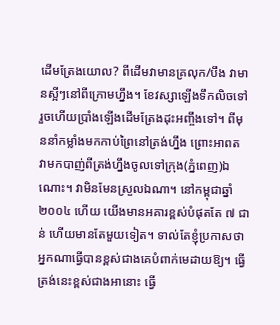ដើមត្រែងយោល? ពីដើមវាមានគ្រលុក/បឹង វាមានស្អីៗនៅពីក្រោមហ្នឹង។ ខែវស្សាឡើងទឹកលិចទៅ រួចហើយប្រាំងឡើងដើមត្រែងដុះអញ្ចឹងទៅ។ ពីមុននាំកម្លាំងមកកាប់ព្រៃនៅត្រង់ហ្នឹង ព្រោះអាពត វាមកបាញ់ពីត្រង់ហ្នឹងចូលទៅក្រុង(ភ្នំពេញ)ឯណោះ។ វាមិនមែនស្រួលឯណា។ នៅកម្ពុជាឆ្នាំ ២០០៤ ហើយ យើងមានអគារខ្ពស់បំផុតតែ ៧ ជាន់ ហើយមានតែមួយទៀត។ ទាល់តែខ្ញុំប្រកាសថាអ្នកណាធ្វើបានខ្ពស់ជាងគេបំពាក់មេដាយឱ្យ។ ធ្វើត្រង់នេះខ្ពស់ជាងអានោះ ធ្វើ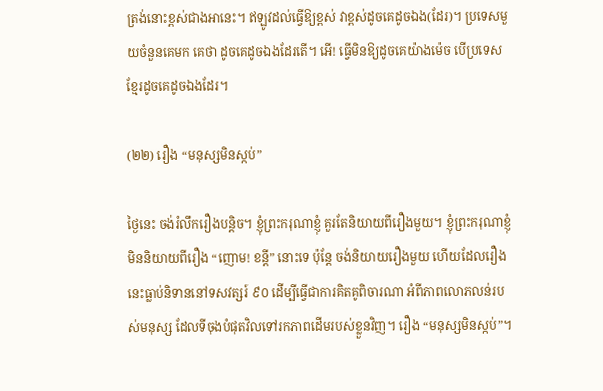ត្រង់នោះខ្ពស់ជាងអានេះ។ ឥឡូវដល់ធ្វើឱ្យខ្ពស់ វាខ្ពស់ដូចគេដូចឯង(ដែរ)។ ប្រទេសមួយចំនួនគេមក គេថា ដូចគេដូចឯងដែរតើ។ អើ! ធ្វើមិនឱ្យដូចគេយ៉ាងម៉េច បើប្រទេសខ្មែរដូចគេដូចឯងដែរ។

(២២) រឿង “មនុស្សមិនស្កប់”

ថ្ងៃនេះ ចង់រំលឹករឿងបន្តិច។ ខ្ញុំព្រះករុណាខ្ញុំ គួរតែនិយាយពីរឿងមួយ។ ខ្ញុំព្រះករុណាខ្ញុំ មិននិយាយពីរឿង “ញោម! ខន្តី” នោះទេ ប៉ុន្តែ ចង់និយាយរឿងមួយ ហើយដែលរឿងនេះធ្លាប់និទាននៅទសវត្សរ៍ ៩០ ដើម្បីធ្វើជាការគិតគូពិចារណា អំពីភាពលោភលន់របស់មនុស្ស ដែលទីចុងបំផុតវិលទៅរកភាពដើមរបស់ខ្លួនវិញ។ រឿង “មនុស្សមិនស្កប់”។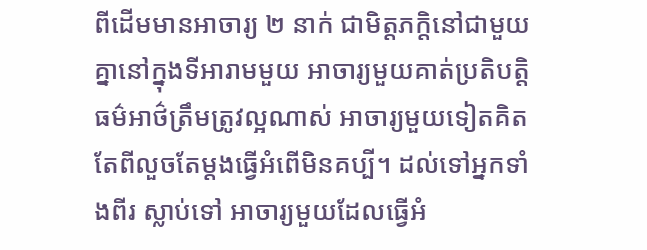ពីដើមមានអាចារ្យ ២ នាក់ ជាមិត្តភក្តិនៅជាមួយគ្នានៅក្នុងទីអារាមមួយ អាចារ្យមួយគាត់ប្រតិបត្តិធម៌អាថ៌ត្រឹមត្រូវល្អណាស់ អាចារ្យមួយទៀតគិតតែពីលួចតែម្តងធ្វើអំពើមិនគប្បី។ ដល់ទៅអ្នកទាំងពីរ ស្លាប់ទៅ អាចារ្យមួយដែលធ្វើអំ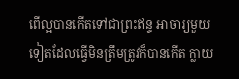ពើល្អបានកើតទៅជាព្រះឥន្ទ អាចារ្យមួយទៀតដែលធ្វើមិនត្រឹមត្រូវក៏បានកើត ក្លាយ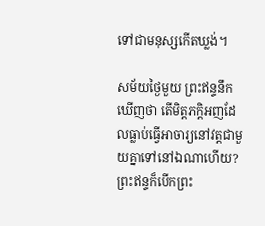ទៅជាមនុស្សកើតឃ្លង់។

សម័យថ្ងៃមួយ ព្រះឥន្ទនឹកឃើញថា តើមិត្តភក្តិអញដែលធ្លាប់ធ្វើអាចារ្យនៅវត្តជាមួយគ្នាទៅនៅឯណាហើយ? ព្រះឥន្ទក៏បើកព្រះ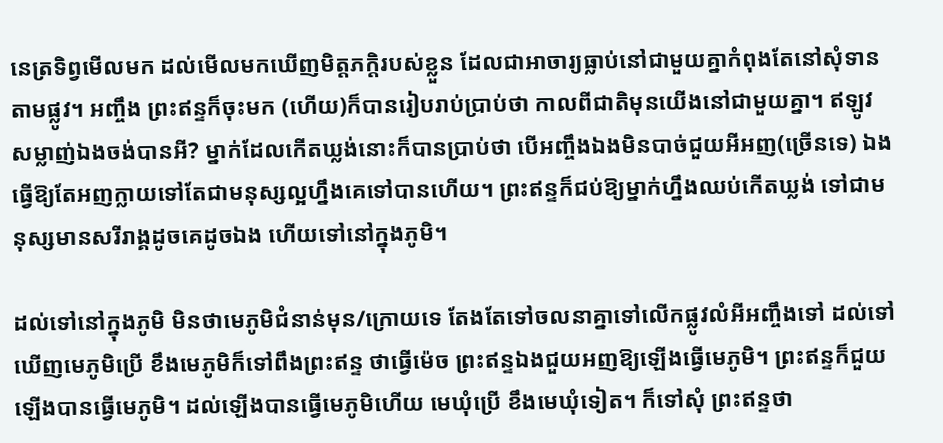នេត្រទិព្វមើលមក ដល់មើលមកឃើញមិត្តភក្តិរបស់ខ្លួន ដែលជាអាចារ្យធ្លាប់នៅជាមួយគ្នាកំពុងតែនៅសុំទានតាមផ្លូវ។ អញ្ចឹង ព្រះឥន្ទក៏ចុះមក (ហើយ)ក៏បានរៀបរាប់ប្រាប់ថា កាលពីជាតិមុនយើងនៅជាមួយគ្នា។ ឥឡូវសម្លាញ់ឯងចង់បានអី? ម្នាក់ដែលកើតឃ្លង់នោះក៏បានប្រាប់ថា បើអញ្ចឹងឯងមិនបាច់ជួយអីអញ(ច្រើនទេ) ឯងធ្វើឱ្យតែអញក្លាយទៅតែជាមនុស្សល្អហ្នឹងគេទៅបានហើយ។ ព្រះឥន្ទក៏ជប់ឱ្យម្នាក់ហ្នឹងឈប់កើតឃ្លង់ ទៅជាមនុស្សមានសរីរាង្គដូចគេដូចឯង ហើយទៅនៅក្នុងភូមិ។

ដល់ទៅនៅក្នុងភូមិ មិនថាមេភូមិជំនាន់មុន/ក្រោយទេ តែងតែទៅចលនាគ្នាទៅលើកផ្លូវលំអីអញ្ចឹងទៅ ដល់ទៅឃើញមេភូមិប្រើ ខឹងមេភូមិក៏ទៅពឹងព្រះឥន្ទ ថាធ្វើម៉េច ព្រះឥន្ទឯងជួយអញឱ្យឡើងធ្វើមេភូមិ។ ព្រះឥន្ទក៏ជួយ ឡើងបានធ្វើមេភូមិ។ ដល់ឡើងបានធ្វើមេភូមិហើយ មេឃុំប្រើ ខឹងមេឃុំទៀត។ ក៏ទៅសុំ ព្រះឥន្ទថា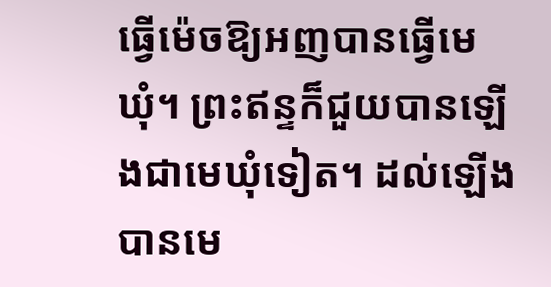ធ្វើម៉េចឱ្យអញបានធ្វើមេឃុំ។ ព្រះឥន្ទក៏ជួយបានឡើងជាមេឃុំទៀត។ ដល់ឡើងបានមេ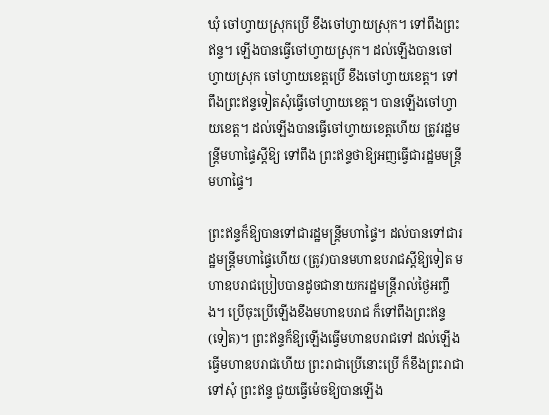ឃុំ ចៅហ្វាយស្រុកប្រើ ខឹងចៅហ្វាយស្រុក។ ទៅពឹងព្រះឥន្ទ។ ឡើងបានធ្វើចៅហ្វាយស្រុក។ ដល់ឡើងបានចៅហ្វាយស្រុក ចៅហ្វាយខេត្តប្រើ ខឹងចៅហ្វាយខេត្ត។ ទៅពឹងព្រះឥន្ទទៀតសុំធ្វើចៅហ្វាយខេត្ត។ បានឡើងចៅហ្វាយខេត្ត។ ដល់ឡើងបានធ្វើចៅហ្វាយខេត្តហើយ ត្រូវរដ្ឋមន្ត្រីមហាផ្ទៃស្តីឱ្យ ទៅពឹង ព្រះឥន្ទថាឱ្យអញធ្វើជារដ្ឋមមន្ត្រីមហាផ្ទៃ។

ព្រះឥន្ទក៏ឱ្យបានទៅជារដ្ឋមន្ត្រីមហាផ្ទៃ។ ដល់បានទៅជារដ្ឋមន្ត្រីមហាផ្ទៃហើយ (ត្រូវ)បានមហាឧបរាជស្តីឱ្យទៀត មហាឧបរាជប្រៀបបានដូចជានាយករដ្ឋមន្ត្រីរាល់ថ្ងៃអញ្ចឹង។ ប្រើចុះប្រើឡើងខឹងមហាឧបរាជ ក៏ទៅពឹងព្រះឥន្ទ(ទៀត)។ ព្រះឥន្ទក៏ឱ្យឡើងធ្វើមហាឧបរាជទៅ ដល់ឡើងធ្វើមហាឧបរាជហើយ ព្រះរាជាប្រើនោះប្រើ ក៏ខឹងព្រះរាជា ទៅសុំ ព្រះឥន្ទ ជួយធ្វើម៉េចឱ្យបានឡើង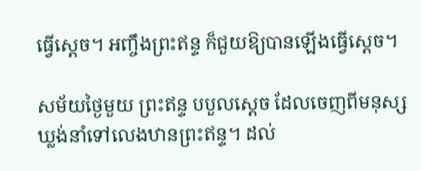ធ្វើស្តេច។ អញ្ចឹងព្រះឥន្ទ ក៏ជួយឱ្យបានឡើងធ្វើស្តេច។

សម័យថ្ងៃមួយ ព្រះឥន្ទ បបួលស្តេច ដែលចេញពីមនុស្សឃ្លង់នាំទៅលេងឋានព្រះឥន្ទ។ ដល់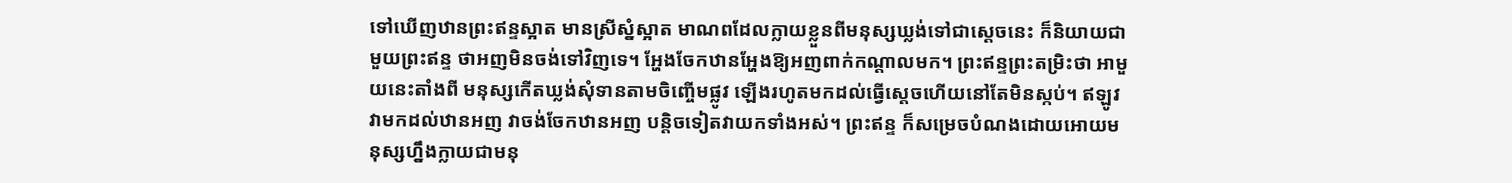ទៅឃើញឋានព្រះឥន្ទស្អាត មានស្រីស្នំស្អាត មាណពដែលក្លាយខ្លួនពីមនុស្សឃ្លង់ទៅជាស្តេចនេះ ក៏និយាយជាមួយព្រះឥន្ទ ថាអញមិនចង់ទៅវិញទេ។ អ្ហែងចែកឋានអ្ហែងឱ្យអញពាក់កណ្តាលមក។ ព្រះឥន្ទព្រះតម្រិះថា អាមួយនេះតាំងពី មនុស្សកើតឃ្លង់សុំទានតាមចិញ្ចើមផ្លូវ ឡើងរហូតមកដល់ធ្វើស្តេចហើយនៅតែមិនស្កប់។ ឥឡូវ វាមកដល់ឋានអញ វាចង់ចែកឋានអញ បន្តិចទៀតវាយកទាំងអស់។ ព្រះឥន្ទ ក៏សម្រេចបំណងដោយអោយមនុស្សហ្នឹងក្លាយជាមនុ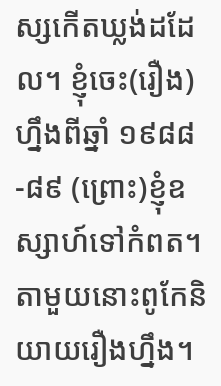ស្សកើតឃ្លង់ដដែល។ ខ្ញុំចេះ(រឿង)ហ្នឹងពីឆ្នាំ ១៩៨៨-៨៩ (ព្រោះ)ខ្ញុំឧស្សាហ៍ទៅកំពត។ តាមួយនោះពូកែនិយាយរឿងហ្នឹង។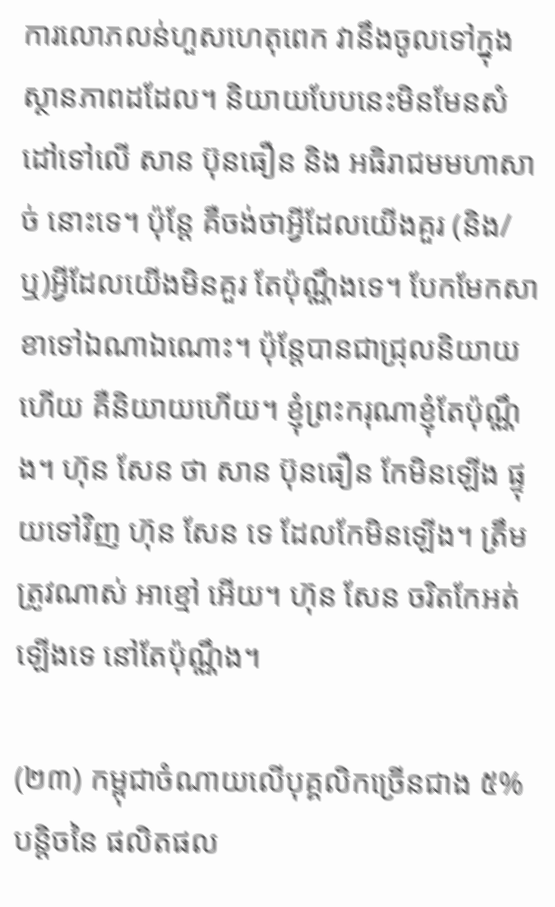ការលោភលន់ហួសហេតុពេក វានឹងចូលទៅក្នុងស្ថានភាពដដែល។ និយាយបែបនេះមិនមែនសំដៅទៅលើ សាន ប៊ុនធឿន និង អធិរាជមមហាសាច់ នោះទេ។ ប៉ុន្តែ គឺចង់ថាអ្វីដែលយើងគួរ (និង/ឬ)អ្វីដែលយើងមិនគួរ តែប៉ុណ្ណឹងទេ។ បែកមែកសាខាទៅឯណាឯណោះ។ ប៉ុន្តែបានជាជ្រុលនិយាយហើយ គឺនិយាយហើយ។ ខ្ញុំព្រះករុណាខ្ញុំតែប៉ុណ្ណឹង។ ហ៊ុន សែន ថា សាន ប៊ុនធឿន កែមិនឡើង ផ្ទុយទៅវិញ ហ៊ុន សែន ទេ ដែលកែមិនឡើង។ ត្រឹមត្រូវណាស់ អាខ្មៅ អើយ។ ហ៊ុន សែន ចរិតកែអត់ឡើងទេ នៅតែប៉ុណ្ណឹង។

(២៣) កម្ពុជាចំណាយលើបុគ្គលិកច្រើនជាង ៥% បន្តិចនៃ ផលិតផល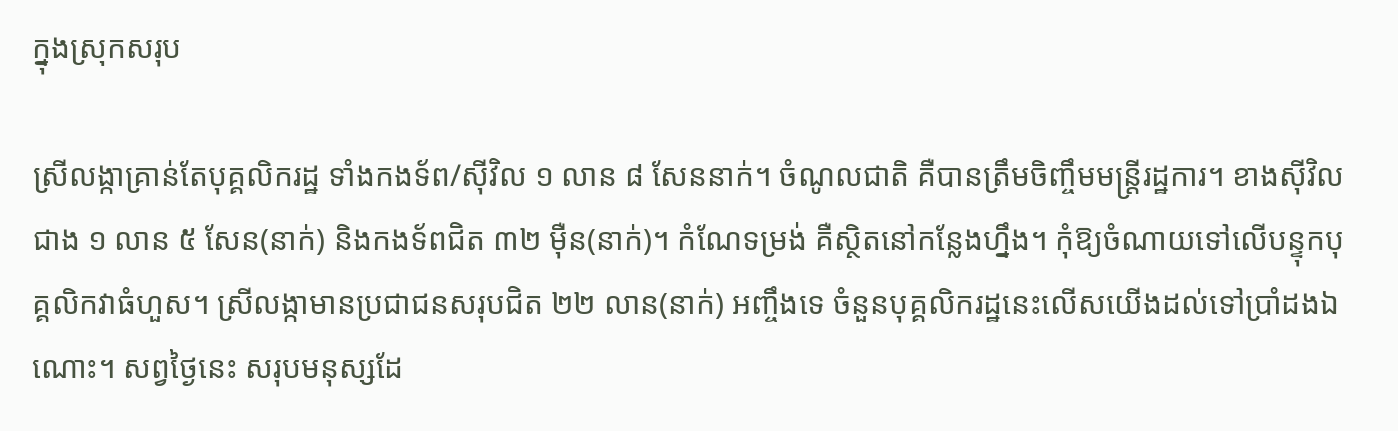ក្នុងស្រុកសរុប

ស្រីលង្កាគ្រាន់តែបុគ្គលិករដ្ឋ ទាំងកងទ័ព/ស៊ីវិល ១ លាន ៨ សែននាក់។ ចំណូលជាតិ គឺបានត្រឹមចិញ្ចឹមមន្ត្រីរដ្ឋការ។ ខាងស៊ីវិលជាង ១ លាន ៥ សែន(នាក់) និងកងទ័ពជិត ៣២ ម៉ឺន(នាក់)។ កំណែទម្រង់ គឺស្ថិតនៅកន្លែងហ្នឹង។ កុំឱ្យចំណាយទៅលើបន្ទុកបុគ្គលិកវាធំហួស។ ស្រីលង្កាមានប្រជាជនសរុបជិត ២២ លាន(នាក់) អញ្ចឹងទេ ចំនួនបុគ្គលិករដ្ឋនេះលើសយើងដល់ទៅប្រាំដងឯណោះ។ សព្វថ្ងៃនេះ សរុបមនុស្សដែ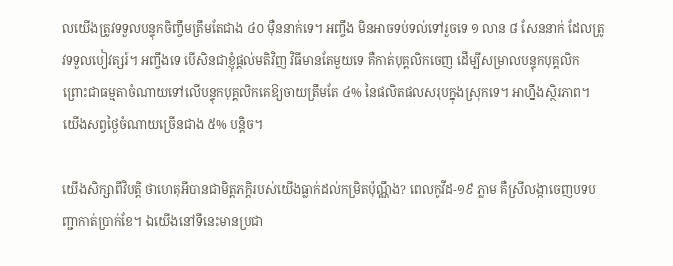លយើងត្រូវទទួលបន្ទុកចិញ្ចឹមត្រឹមតែជាង ៤០ ម៉ឺននាក់ទេ។ អញ្ចឹង មិនអាចទប់ទល់ទៅរួចទេ ១ លាន ៨ សែននាក់ ដែលត្រូវទទួលបៀវត្សរ៍។ អញ្ចឹងទេ បើសិនជាខ្ញុំផ្តល់មតិវិញ វិធីមានតែមួយទេ គឺកាត់បុគ្គលិកចេញ ដើម្បីសម្រាលបន្ទុកបុគ្គលិក ព្រោះជាធម្មតាចំណាយទៅលើបន្ទុកបុគ្គលិកគេឱ្យចាយត្រឹមតែ ៤% នៃផលិតផលសរុបក្នុងស្រុកទេ។ អាហ្នឹងស្ថិរភាព។ យើងសព្វថ្ងៃចំណាយច្រើនជាង ៥% បន្តិច។

យើងសិក្សាពីវិបត្តិ ថាហេតុអីបានជាមិត្តភក្តិរបស់យើងធ្លាក់ដល់កម្រិតប៉ុណ្ណឹង? ពេលកូវីដ-១៩ ភ្លាម គឺស្រីលង្កាចេញបទបញ្ជាកាត់ប្រាក់ខែ។ ឯយើងនៅទីនេះមានប្រជា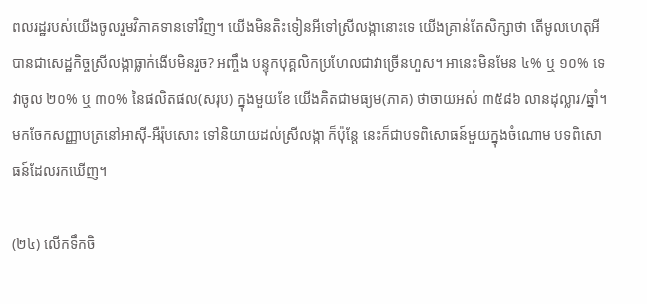ពលរដ្ឋរបស់យើងចូលរួមវិភាគទានទៅវិញ។ យើងមិនតិះទៀនអីទៅស្រីលង្កានោះទេ យើងគ្រាន់តែសិក្សាថា តើមូលហេតុអីបានជាសេដ្ឋកិច្ចស្រីលង្កាធ្លាក់ងើបមិនរួច? អញ្ចឹង បន្ទុកបុគ្គលិកប្រហែលជាវាច្រើនហួស។ អានេះមិនមែន ៤% ឬ ១០% ទេ វាចូល ២០% ឬ ៣០% នៃផលិតផល(សរុប) ក្នុងមួយខែ យើងគិតជាមធ្យម(ភាគ) ថាចាយអស់ ៣៥៨៦ លានដុល្លារ/ឆ្នាំ។ មកចែកសញ្ញាបត្រនៅអាស៊ី-អឺរ៉ុបសោះ ទៅនិយាយដល់ស្រីលង្កា ក៏ប៉ុន្តែ នេះក៏ជាបទពិសោធន៍មួយក្នុងចំណោម បទពិសោធន៍ដែលរកឃើញ។

(២៤) លើកទឹកចិ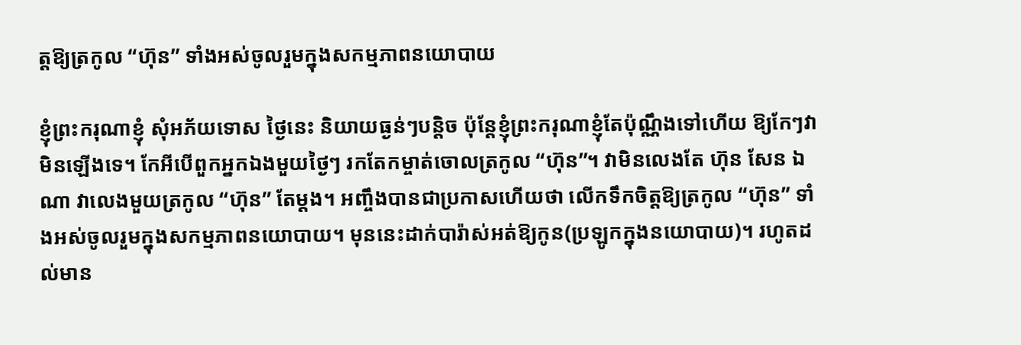ត្តឱ្យត្រកូល “ហ៊ុន” ទាំងអស់ចូលរួមក្នុងសកម្មភាពនយោបាយ

ខ្ញុំព្រះករុណាខ្ញុំ សុំអភ័យទោស ថ្ងៃនេះ និយាយធ្ងន់ៗបន្តិច ប៉ុន្តែខ្ញុំព្រះករុណាខ្ញុំតែប៉ុណ្ណឹងទៅហើយ ឱ្យកែៗវា មិនឡើងទេ។ កែអីបើពួកអ្នកឯងមួយថ្ងៃៗ រកតែកម្ចាត់ចោលត្រកូល “ហ៊ុន”។ វាមិនលេងតែ ហ៊ុន សែន ឯណា វាលេងមួយត្រកូល “ហ៊ុន” តែម្តង។ អញ្ចឹងបានជាប្រកាសហើយថា លើកទឹកចិត្តឱ្យត្រកូល “ហ៊ុន” ទាំងអស់ចូលរួមក្នុងសកម្មភាពនយោបាយ។ មុននេះដាក់បារ៉ាស់អត់ឱ្យកូន(ប្រឡូកក្នុងនយោបាយ)។ រហូតដល់មាន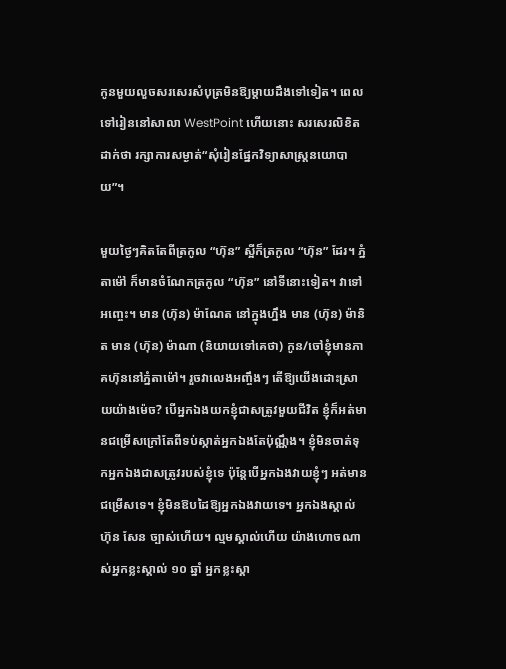កូនមួយលួចសរសេរសំបុត្រមិនឱ្យម្តាយដឹងទៅទៀត។ ពេលទៅរៀននៅសាលា WestPoint ហើយនោះ សរសេរលិខិតដាក់ថា រក្សាការសម្ងាត់“សុំរៀនផ្នែកវិទ្យាសាស្ត្រនយោបាយ”។

មួយថ្ងៃៗគិតតែពីត្រកូល “ហ៊ុន” ស្អីក៏ត្រកូល “ហ៊ុន” ដែរ។ ភ្នំតាម៉ៅ ក៏មានចំណែកត្រកូល “ហ៊ុន” នៅទីនោះទៀត។ វាទៅអញ្ចេះ។ មាន (ហ៊ុន) ម៉ាណែត នៅក្នុងហ្នឹង មាន (ហ៊ុន) ម៉ានិត មាន (ហ៊ុន) ម៉ាណា (និយាយទៅគេថា) កូន/ចៅខ្ញុំមានភាគហ៊ុននៅភ្នំតាម៉ៅ។ រួចវាលេងអញ្ចឹងៗ តើឱ្យយើងដោះស្រាយយ៉ាងម៉េច? បើអ្នកឯងយកខ្ញុំជាសត្រូវមួយជីវិត ខ្ញុំក៏អត់មានជម្រើសក្រៅតែពីទប់ស្កាត់អ្នកឯងតែប៉ុណ្ណឹង។ ខ្ញុំមិនចាត់ទុកអ្នកឯងជាសត្រូវរបស់ខ្ញុំទេ ប៉ុន្តែបើអ្នកឯងវាយខ្ញុំៗ អត់មានជម្រើសទេ។ ខ្ញុំមិនឱបដៃឱ្យអ្នកឯងវាយទេ។ អ្នកឯងស្គាល់ ហ៊ុន សែន ច្បាស់ហើយ។ ល្មមស្គាល់ហើយ យ៉ាងហោចណាស់អ្នកខ្លះស្គាល់ ១០ ឆ្នាំ អ្នកខ្លះស្គា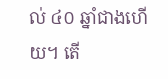ល់ ៤០ ឆ្នាំជាងហើយ។ តើ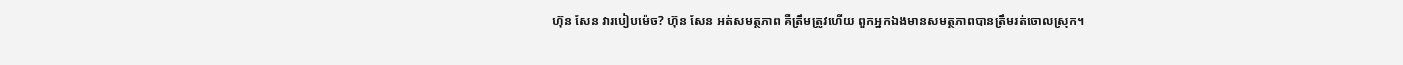ហ៊ុន សែន វារបៀបម៉េច? ហ៊ុន សែន អត់សមត្ថភាព គឺត្រឹមត្រូវហើយ ពួកអ្នកឯងមានសមត្ថភាពបានត្រឹមរត់ចោលស្រុក។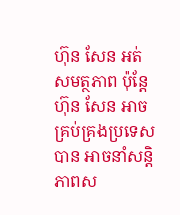ហ៊ុន សែន អត់សមត្ថភាព ប៉ុន្តែ ហ៊ុន សែន អាចគ្រប់គ្រងប្រទេសបាន អាចនាំសន្តិភាពស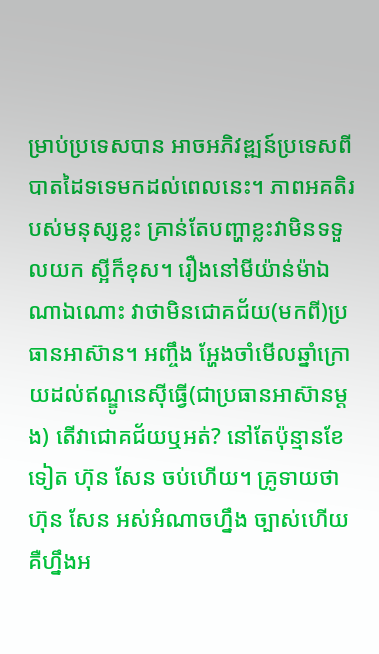ម្រាប់ប្រទេសបាន អាចអភិវឌ្ឍន៍ប្រទេសពីបាតដៃទទេមកដល់ពេលនេះ។ ភាពអគតិរបស់មនុស្សខ្លះ គ្រាន់តែបញ្ហាខ្លះវាមិនទទួលយក ស្អីក៏ខុស។ រឿងនៅមីយ៉ាន់ម៉ាឯណាឯណោះ វាថាមិនជោគជ័យ(មកពី)ប្រធានអាស៊ាន។ អញ្ចឹង អ្ហែងចាំមើលឆ្នាំក្រោយដល់ឥណ្ឌូនេស៊ីធ្វើ(ជាប្រធានអាស៊ានម្តង) តើវាជោគជ័យឬអត់? នៅតែប៉ុន្មានខែទៀត ហ៊ុន សែន ចប់ហើយ។ គ្រូទាយថា ហ៊ុន សែន អស់អំណាចហ្នឹង ច្បាស់ហើយ គឺហ្នឹងអ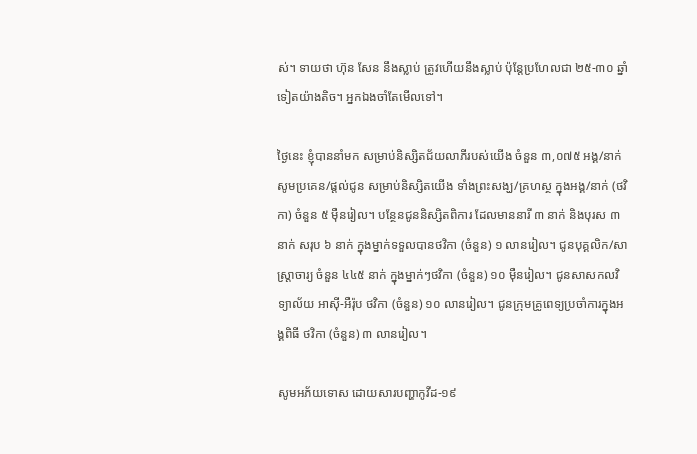ស់។ ទាយថា ហ៊ុន សែន នឹងស្លាប់ ត្រូវហើយនឹងស្លាប់ ប៉ុន្តែប្រហែលជា ២៥-៣០ ឆ្នាំទៀតយ៉ាងតិច។ អ្នកឯងចាំតែមើលទៅ។

ថ្ងៃនេះ ខ្ញុំបាននាំមក សម្រាប់និស្សិតជ័យលាភីរបស់យើង ចំនួន ៣,០៧៥ អង្គ/នាក់ សូមប្រគេន/ផ្តល់ជូន សម្រាប់និស្សិតយើង ទាំងព្រះសង្ឃ/គ្រហស្ថ ក្នុងអង្គ/នាក់ (ថវិកា) ចំនួន ៥ ម៉ឺនរៀល។ បន្ថែនជូននិស្សិតពិការ ដែលមាននារី ៣ នាក់ និងបុរស ៣ នាក់ សរុប ៦ នាក់ ក្នុងម្នាក់ទទួលបានថវិកា (ចំនួន) ១ លានរៀល។ ជូនបុគ្គលិក/សាស្ត្រាចារ្យ ចំនួន ៤៤៥ នាក់ ក្នុងម្នាក់ៗថវិកា (ចំនួន) ១០ ម៉ឺនរៀល។ ជូនសាសកលវិទ្យាល័យ អាស៊ី-អឺរ៉ុប ថវិកា (ចំនួន) ១០ លានរៀល។ ជូនក្រុមគ្រូពេទ្យប្រចាំការក្នុងអង្គពិធី ថវិកា (ចំនួន) ៣ លានរៀល។

សូមអភ័យទោស ដោយសារបញ្ហាកូវីដ-១៩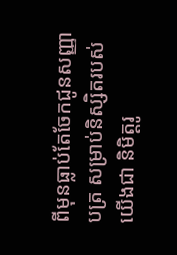ពីមុនធ្លាប់តែចែកជូនសញ្ញាបត្រ សម្រាប់និស្សិតរបស់យើងជា និមិត្តរូ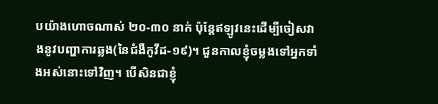បយ៉ាងហោចណាស់ ២០-៣០ នាក់ ប៉ុន្តែឥឡូវនេះដើម្បីចៀសវាងនូវបញ្ហាការឆ្លង(នៃជំងឺកូវីដ-១៩)។ ជួនកាលខ្ញុំចម្លងទៅអ្នកទាំងអស់នោះទៅវិញ។ បើសិនជាខ្ញុំ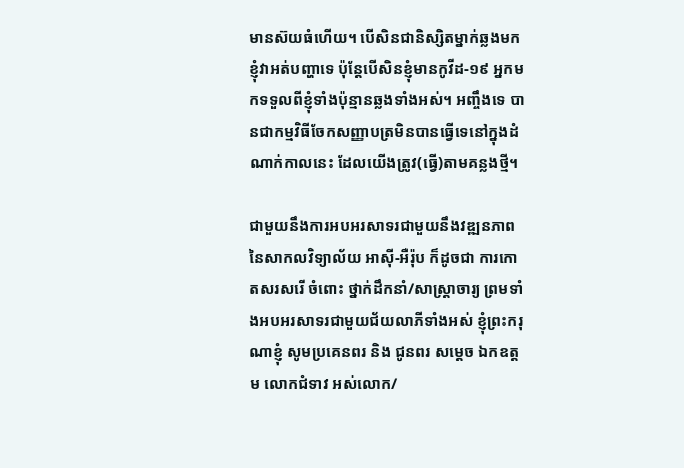មានស៊យធំហើយ។ បើសិនជានិស្សិតម្នាក់ឆ្លងមកខ្ញុំវាអត់បញ្ហាទេ ប៉ុន្តែបើសិនខ្ញុំមានកូវីដ-១៩ អ្នកមកទទួលពីខ្ញុំទាំងប៉ុន្មានឆ្លងទាំងអស់។ អញ្ចឹងទេ បានជាកម្មវិធីចែកសញ្ញាបត្រមិនបានធ្វើទេនៅក្នុងដំណាក់កាលនេះ ដែលយើងត្រូវ(ធ្វើ)តាមគន្លងថ្មី។

ជាមួយនឹងការអបអរសាទរជាមួយនឹងវឌ្ឍនភាព នៃសាកលវិទ្យាល័យ អាស៊ី-អឺរ៉ុប ក៏ដូចជា ការកោតសរសរើ ចំពោះ ថ្នាក់ដឹកនាំ/សាស្ត្រាចារ្យ ព្រមទាំងអបអរសាទរជាមួយជ័យលាភីទាំងអស់ ខ្ញុំព្រះករុណាខ្ញុំ សូមប្រគេនពរ និង ជូនពរ សម្តេច ឯកឧត្តម លោកជំទាវ អស់លោក/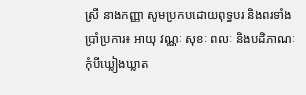ស្រី នាងកញ្ញា សូមប្រកបដោយពុទ្ធបរ និងពរទាំងប្រាំប្រការ៖ អាយុ វណ្ណៈ សុខៈ ពលៈ និងបដិភាណៈ កុំបីឃ្លៀងឃ្លាត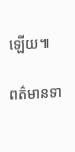ឡើយ៕

ពត៌មានទា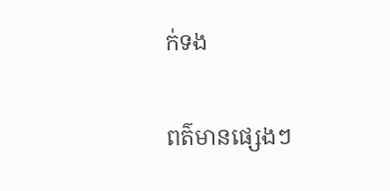ក់ទង

ពត៌មានផ្សេងៗ